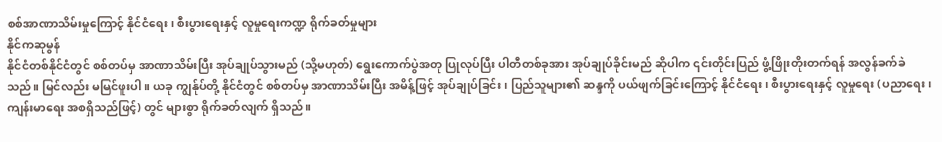စစ်အာဏာသိမ်းမှုကြောင့် နိုင်ငံရေး၊ စီးပွားရေးနှင့် လူမှုရေးကဏ္ဍ ရိုက်ခတ်မှုများ
နိုင်ကဆုမွန်
နိုင်ငံတစ်နိုင်ငံတွင် စစ်တပ်မှ အာဏာသိမ်းပြီး အုပ်ချုပ်သွားမည် (သို့မဟုတ်) ရွေးကောက်ပွဲအတု ပြုလုပ်ပြီး ပါတီတစ်ခုအား အုပ်ချုပ်ခိုင်းမည် ဆိုပါက ၎င်းတိုင်းပြည် ဖွံ့ဖြိုးတိုးတက်ရန် အလွန်ခက်ခဲသည်။ မြင်လည်း မမြင်ဖူးပါ။ ယခု ကျွန်ုပ်တို့ နိုင်ငံတွင် စစ်တပ်မှ အာဏာသိမ်းပြီး အမိန့်ဖြင့် အုပ်ချုပ်ခြင်း၊ ပြည်သူများ၏ ဆန္ဒကို ပယ်ဖျက်ခြင်းကြောင့် နိုင်ငံရေး၊ စီးပွားရေးနှင့် လူမှုရေး (ပညာရေး၊ကျန်းမာရေး အစရှိသည်ဖြင့်) တွင် များစွာ ရိုက်ခတ်လျက် ရှိသည်။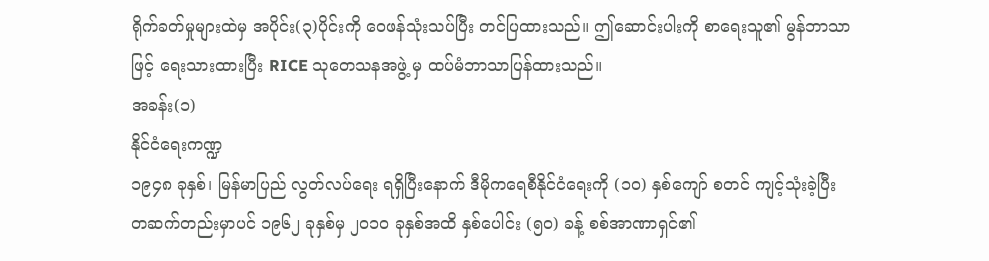ရိုက်ခတ်မှုများထဲမှ အပိုင်း(၃)ပိုင်းကို ဝေဖန်သုံးသပ်ပြီး တင်ပြထားသည်။ ဤဆောင်းပါးကို စာရေးသူ၏ မွန်ဘာသာဖြင့် ရေးသားထားပြီး RICE သုတေသနအဖွဲ့ မှ ထပ်မံဘာသာပြန်ထားသည်။
အခန်း(၁)
နိုင်ငံရေးကဏ္ဍ
၁၉၄၈ ခုနှစ်၊ မြန်မာပြည် လွတ်လပ်ရေး ရရှိပြီးနောက် ဒီမိုကရေစီနိုင်ငံရေးကို (၁၀) နှစ်ကျော် စတင် ကျင့်သုံးခဲ့ပြီး တဆက်တည်းမှာပင် ၁၉၆၂ ခုနှစ်မှ ၂၀၁၀ ခုနှစ်အထိ နှစ်ပေါင်း (၅၀) ခန့် စစ်အာဏာရှင်၏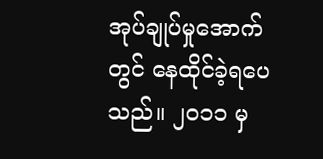အုပ်ချုပ်မှုအောက်တွင် နေထိုင်ခဲ့ရပေသည်။ ၂၀၁၁ မှ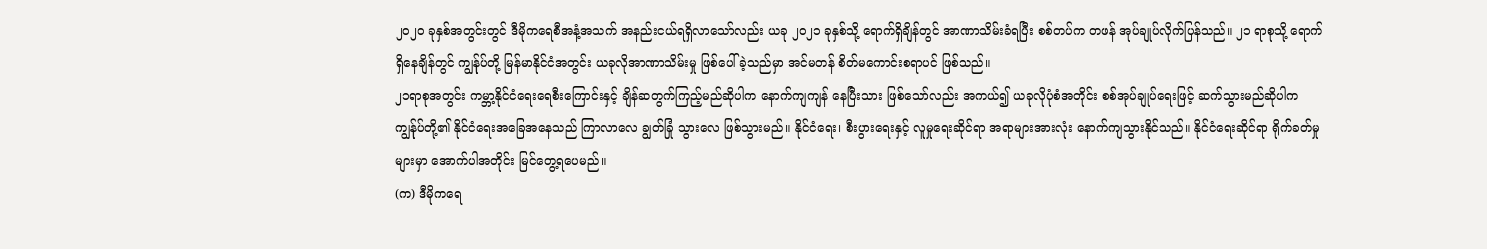၂၀၂၀ ခုနှစ်အတွင်းတွင် ဒီမိုကရေစီအနံ့အသက် အနည်းငယ်ရရှိလာသော်လည်း ယခု ၂၀၂၁ ခုနှစ်သို့ ရောက်ရှိချိန်တွင် အာဏာသိမ်းခံရပြီး စစ်တပ်က တဖန် အုပ်ချုပ်လိုက်ပြန်သည်။ ၂၁ ရာစုသို့ ရောက်ရှိနေချိန်တွင် ကျွန်ုပ်တို့ မြန်မာနိုင်ငံအတွင်း ယခုလိုအာဏာသိမ်းမှု ဖြစ်ပေါ်ခဲ့သည်မှာ အင်မတန် စိတ်မကောင်းစရာပင် ဖြစ်သည်။
၂၁ရာစုအတွင်း ကမ္ဘာ့နိုင်ငံရေးရေစီးကြောင်းနှင့် ချိန်ဆတွက်ကြည့်မည်ဆိုပါက နောက်ကျကျန် နေပြီးသား ဖြစ်သော်လည်း အကယ်၍ ယခုလိုပုံစံအတိုင်း စစ်အုပ်ချုပ်ရေးဖြင့် ဆက်သွားမည်ဆိုပါက ကျွန်ုပ်တို့၏ နိုင်ငံရေးအခြေအနေသည် ကြာလာလေ ချွတ်ခြုံ သွားလေ ဖြစ်သွားမည်။ နိုင်ငံရေး၊ စီးပွားရေးနှင့် လူမှုရေးဆိုင်ရာ အရာများအားလုံး နောက်ကျသွားနိုင်သည်။ နိုင်ငံရေးဆိုင်ရာ ရိုက်ခတ်မှုများမှာ အောက်ပါအတိုင်း မြင်တွေ့ရပေမည်။
(က) ဒီမိုကရေ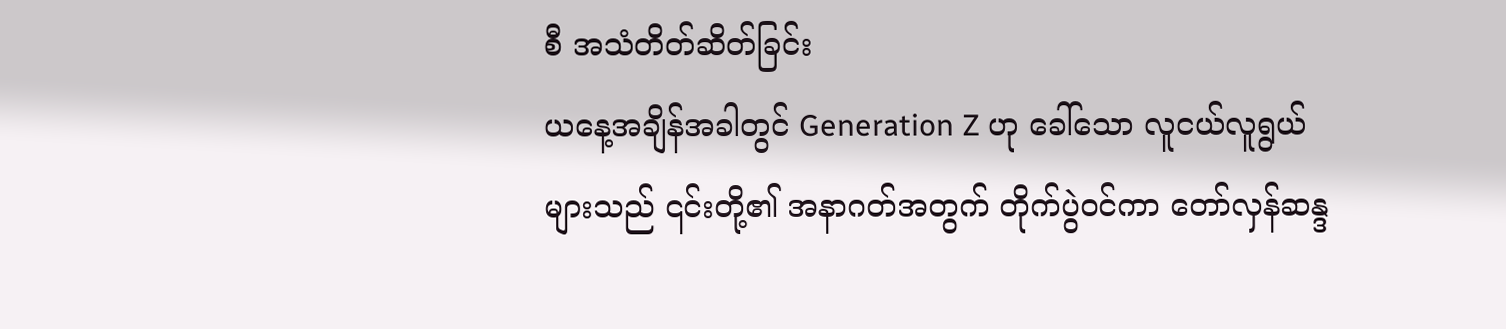စီ အသံတိတ်ဆိတ်ခြင်း
ယနေ့အချိန်အခါတွင် Generation Z ဟု ခေါ်သော လူငယ်လူရွယ်များသည် ၎င်းတို့၏ အနာဂတ်အတွက် တိုက်ပွဲဝင်ကာ တော်လှန်ဆန္ဒ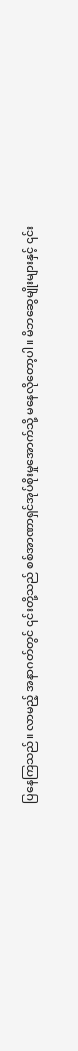ပြနေကြသည်။ လာမည့် အနာဂတ်တွင် ၎င်းတို့သည် စစ်အာဏာရှင်အုပ်စိုးမှုအောက်သို့ မနေလိုတော့ပါ။ မိဘဆွေမျိုးများနှင့် ၎င်း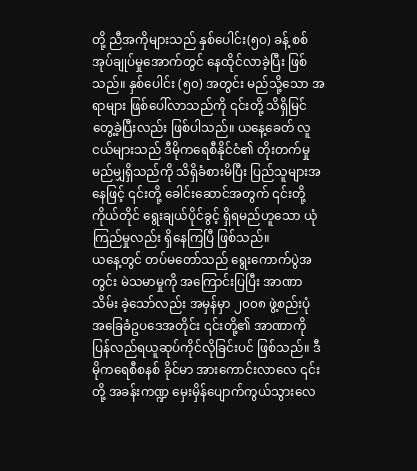တို့ ညီအကိုများသည် နှစ်ပေါင်း(၅၀) ခန့် စစ်အုပ်ချုပ်မှုအောက်တွင် နေထိုင်လာခဲ့ပြီး ဖြစ်သည်။ နှစ်ပေါင်း (၅၀) အတွင်း မည်သို့သော အရာများ ဖြစ်ပေါ်လာသည်ကို ၎င်းတို့ သိရှိမြင်တွေ့ခဲ့ပြီးလည်း ဖြစ်ပါသည်။ ယနေ့ခေတ် လူငယ်များသည် ဒီမိုကရေစီနိုင်ငံ၏ တိုးတက်မှုမည်မျှရှိသည်ကို သိရှိခံစားမိပြီး ပြည်သူများအနေဖြင့် ၎င်းတို့ ခေါင်းဆောင်အတွက် ၎င်းတို့ကိုယ်တိုင် ရွေးချယ်ပိုင်ခွင့် ရှိရမည်ဟူသော ယုံကြည်မှုလည်း ရှိနေကြပြီ ဖြစ်သည်။
ယနေ့တွင် တပ်မတော်သည် ရွေးကောက်ပွဲအတွင်း မဲသမာမှုကို အကြောင်းပြပြီး အာဏာသိမ်း ခဲ့သော်လည်း အမှန်မှာ ၂၀၀၈ ဖွဲ့စည်းပုံ အခြေခံဥပဒေအတိုင်း ၎င်းတို့၏ အာဏာကို ပြန်လည်ရယူဆုပ်ကိုင်လိုခြင်းပင် ဖြစ်သည်။ ဒီမိုကရေစီစနစ် ခိုင်မာ အားကောင်းလာလေ ၎င်းတို့ အခန်းကဏ္ဍ မှေးမှိန်ပျောက်ကွယ်သွားလေ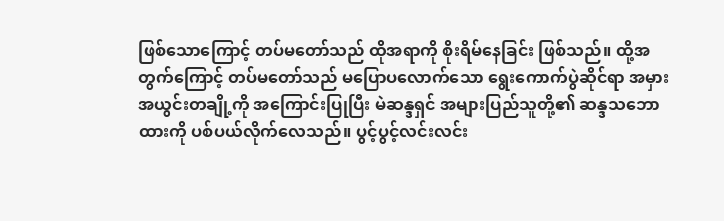ဖြစ်သောကြောင့် တပ်မတော်သည် ထိုအရာကို စိုးရိမ်နေခြင်း ဖြစ်သည်။ ထို့အတွက်ကြောင့် တပ်မတော်သည် မပြောပလောက်သော ရွေးကောက်ပွဲဆိုင်ရာ အမှားအယွင်းတချို့ကို အကြောင်းပြုပြီး မဲဆန္ဒရှင် အများပြည်သူတို့၏ ဆန္ဒသဘောထားကို ပစ်ပယ်လိုက်လေသည်။ ပွင့်ပွင့်လင်းလင်း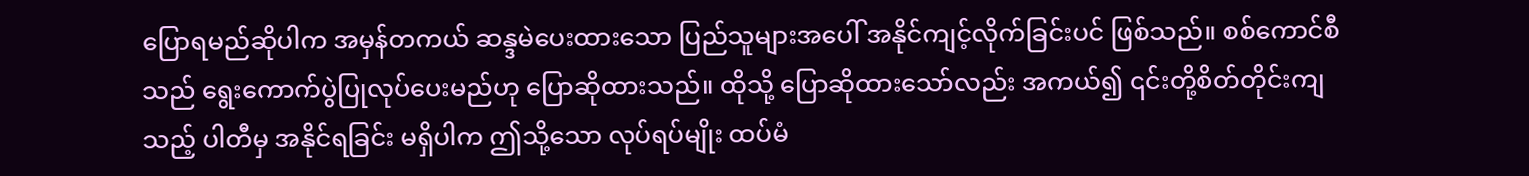ပြောရမည်ဆိုပါက အမှန်တကယ် ဆန္ဒမဲပေးထားသော ပြည်သူများအပေါ် အနိုင်ကျင့်လိုက်ခြင်းပင် ဖြစ်သည်။ စစ်ကောင်စီသည် ရွေးကောက်ပွဲပြုလုပ်ပေးမည်ဟု ပြောဆိုထားသည်။ ထိုသို့ ပြောဆိုထားသော်လည်း အကယ်၍ ၎င်းတို့စိတ်တိုင်းကျသည့် ပါတီမှ အနိုင်ရခြင်း မရှိပါက ဤသို့သော လုပ်ရပ်မျိုး ထပ်မံ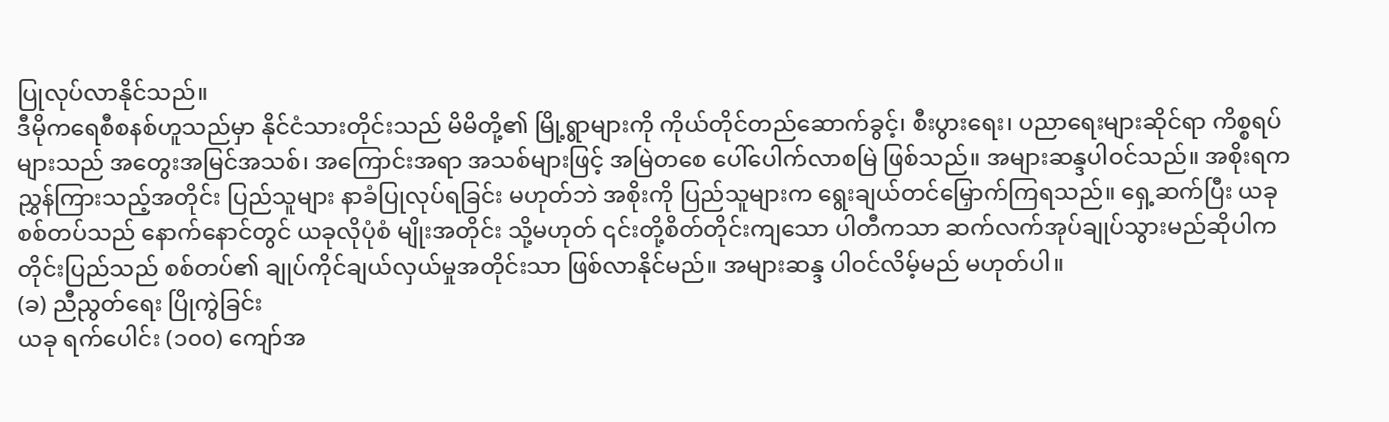ပြုလုပ်လာနိုင်သည်။
ဒီမိုကရေစီစနစ်ဟူသည်မှာ နိုင်ငံသားတိုင်းသည် မိမိတို့၏ မြို့ရွာများကို ကိုယ်တိုင်တည်ဆောက်ခွင့်၊ စီးပွားရေး၊ ပညာရေးများဆိုင်ရာ ကိစ္စရပ်များသည် အတွေးအမြင်အသစ်၊ အကြောင်းအရာ အသစ်များဖြင့် အမြဲတစေ ပေါ်ပေါက်လာစမြဲ ဖြစ်သည်။ အများဆန္ဒပါဝင်သည်။ အစိုးရက ညွှန်ကြားသည့်အတိုင်း ပြည်သူများ နာခံပြုလုပ်ရခြင်း မဟုတ်ဘဲ အစိုးကို ပြည်သူများက ရွေးချယ်တင်မြှောက်ကြရသည်။ ရှေ့ဆက်ပြီး ယခုစစ်တပ်သည် နောက်နောင်တွင် ယခုလိုပုံစံ မျိုးအတိုင်း သို့မဟုတ် ၎င်းတို့စိတ်တိုင်းကျသော ပါတီကသာ ဆက်လက်အုပ်ချုပ်သွားမည်ဆိုပါက တိုင်းပြည်သည် စစ်တပ်၏ ချုပ်ကိုင်ချယ်လှယ်မှုအတိုင်းသာ ဖြစ်လာနိုင်မည်။ အများဆန္ဒ ပါဝင်လိမ့်မည် မဟုတ်ပါ။
(ခ) ညီညွတ်ရေး ပြိုကွဲခြင်း
ယခု ရက်ပေါင်း (၁၀၀) ကျော်အ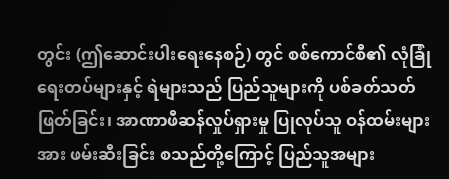တွင်း (ဤဆောင်းပါးရေးနေစဉ်) တွင် စစ်ကောင်စီ၏ လုံခြုံရေးတပ်များနှင့် ရဲများသည် ပြည်သူများကို ပစ်ခတ်သတ်ဖြတ်ခြင်း၊ အာဏာဖီဆန်လှုပ်ရှားမှု ပြုလုပ်သူ ဝန်ထမ်းများအား ဖမ်းဆီးခြင်း စသည်တို့ကြောင့် ပြည်သူအများ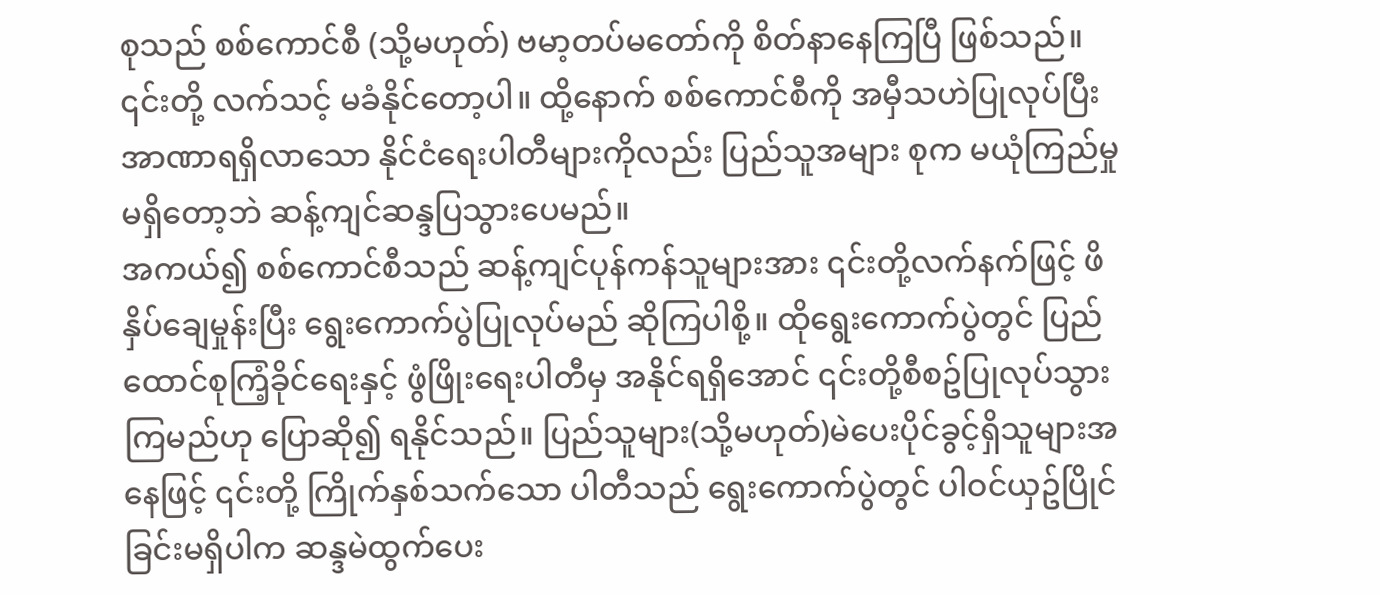စုသည် စစ်ကောင်စီ (သို့မဟုတ်) ဗမာ့တပ်မတော်ကို စိတ်နာနေကြပြီ ဖြစ်သည်။ ၎င်းတို့ လက်သင့် မခံနိုင်တော့ပါ။ ထို့နောက် စစ်ကောင်စီကို အမှီသဟဲပြုလုပ်ပြီး အာဏာရရှိလာသော နိုင်ငံရေးပါတီများကိုလည်း ပြည်သူအများ စုက မယုံကြည်မှုမရှိတော့ဘဲ ဆန့်ကျင်ဆန္ဒပြသွားပေမည်။
အကယ်၍ စစ်ကောင်စီသည် ဆန့်ကျင်ပုန်ကန်သူများအား ၎င်းတို့လက်နက်ဖြင့် ဖိနှိပ်ချေမှုန်းပြီး ရွေးကောက်ပွဲပြုလုပ်မည် ဆိုကြပါစို့။ ထိုရွေးကောက်ပွဲတွင် ပြည်ထောင်စုကြံ့ခိုင်ရေးနှင့် ဖွံဖြိုးရေးပါတီမှ အနိုင်ရရှိအောင် ၎င်းတို့စီစဥ်ပြုလုပ်သွားကြမည်ဟု ပြောဆို၍ ရနိုင်သည်။ ပြည်သူများ(သို့မဟုတ်)မဲပေးပိုင်ခွင့်ရှိသူများအနေဖြင့် ၎င်းတို့ ကြိုက်နှစ်သက်သော ပါတီသည် ရွေးကောက်ပွဲတွင် ပါဝင်ယှဥ်ပြိုင်ခြင်းမရှိပါက ဆန္ဒမဲထွက်ပေး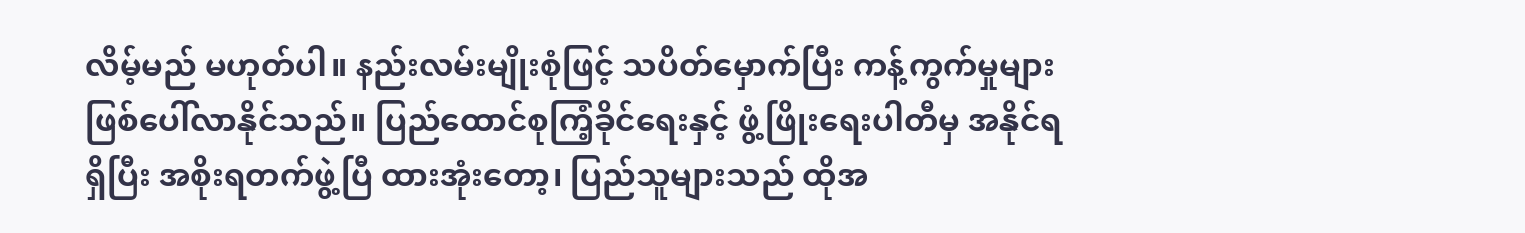လိမ့်မည် မဟုတ်ပါ။ နည်းလမ်းမျိုးစုံဖြင့် သပိတ်မှောက်ပြီး ကန့်ကွက်မှုများ ဖြစ်ပေါ်လာနိုင်သည်။ ပြည်ထောင်စုကြံ့ခိုင်ရေးနှင့် ဖွံ့ဖြိုးရေးပါတီမှ အနိုင်ရရှိပြီး အစိုးရတက်ဖွဲ့ပြီ ထားအုံးတော့၊ ပြည်သူများသည် ထိုအ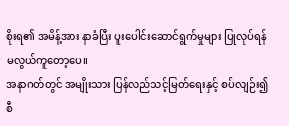စိုးရ၏ အမိန့်အား နာခံပြီး ပူးပေါင်းဆောင်ရွက်မှုများ ပြုလုပ်ရန် မလွယ်ကူတော့ပေ။
အနာဂတ်တွင် အမျိုးသား ပြန်လည်သင့်မြတ်ရေးနှင့် စပ်လျဉ်း၍ စီ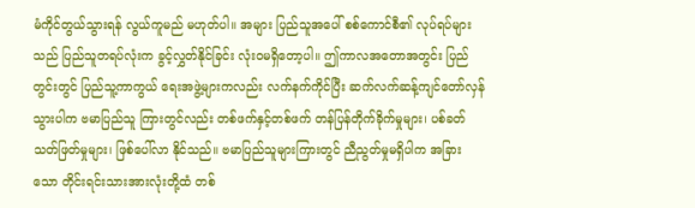မံကိုင်တွယ်သွားရန် လွယ်ကူမည် မဟုတ်ပါ။ အများ ပြည်သူအပေါ် စစ်ကောင်စီ၏ လုပ်ရပ်များသည် ပြည်သူတရပ်လုံးက ခွင့်လွှတ်နိုင်ခြင်း လုံးဝမရှိတော့ပါ။ ဤကာလအတောအတွင်း ပြည်တွင်းတွင် ပြည်သူ့ကာကွယ် ရေးအဖွဲ့များကလည်း လက်နက်ကိုင်ပြီး ဆက်လက်ဆန့်ကျင်တော်လှန်သွားပါက ဗမာပြည်သူ ကြားတွင်လည်း တစ်ဖက်နှင့်တစ်ဖက် တန်ပြန်တိုက်ခိုက်မှုများ၊ ပစ်ခတ်သတ်ဖြတ်မှုများ၊ ဖြစ်ပေါ်လာ နိုင်သည်။ ဗမာပြည်သူများကြားတွင် ညီညွတ်မှုမရှိပါက အခြားသော တိုင်းရင်းသားအားလုံးတို့ထံ တစ်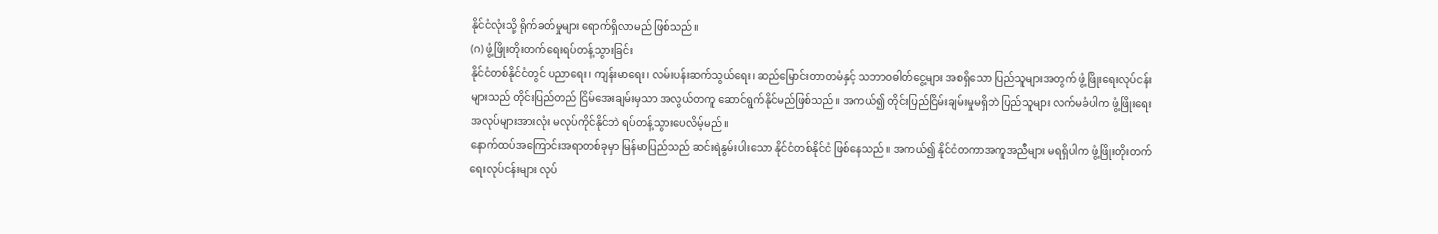နိုင်ငံလုံးသို့ ရိုက်ခတ်မှုများ ရောက်ရှိလာမည် ဖြစ်သည်။
(ဂ) ဖွံ့ဖြိုးတိုးတက်ရေးရပ်တန့်သွားခြင်း
နိုင်ငံတစ်နိုင်ငံတွင် ပညာရေး၊ ကျန်းမာရေး၊ လမ်းပန်းဆက်သွယ်ရေး၊ ဆည်မြောင်းတာတမံနှင့် သဘာဝဓါတ်ငွေ့များ အစရှိသော ပြည်သူများအတွက် ဖွံ့ဖြိုးရေးလုပ်ငန်းများသည် တိုင်းပြည်တည် ငြိမ်အေးချမ်းမှသာ အလွယ်တကူ ဆောင်ရွက်နိုင်မည်ဖြစ်သည်။ အကယ်၍ တိုင်းပြည်ငြိမ်းချမ်းမှုမရှိဘဲ ပြည်သူများ လက်မခံပါက ဖွံ့ဖြိုးရေးအလုပ်များအားလုံး မလုပ်ကိုင်နိုင်ဘဲ ရပ်တန့်သွားပေလိမ့်မည်။
နောက်ထပ်အကြောင်းအရာတစ်ခုမှာ မြန်မာပြည်သည် ဆင်းရဲနွမ်းပါးသော နိုင်ငံတစ်နိုင်ငံ ဖြစ်နေသည်။ အကယ်၍ နိုင်ငံတကာအကူအညီများ မရရှိပါက ဖွံ့ဖြိုးတိုးတက်ရေးလုပ်ငန်းများ လုပ်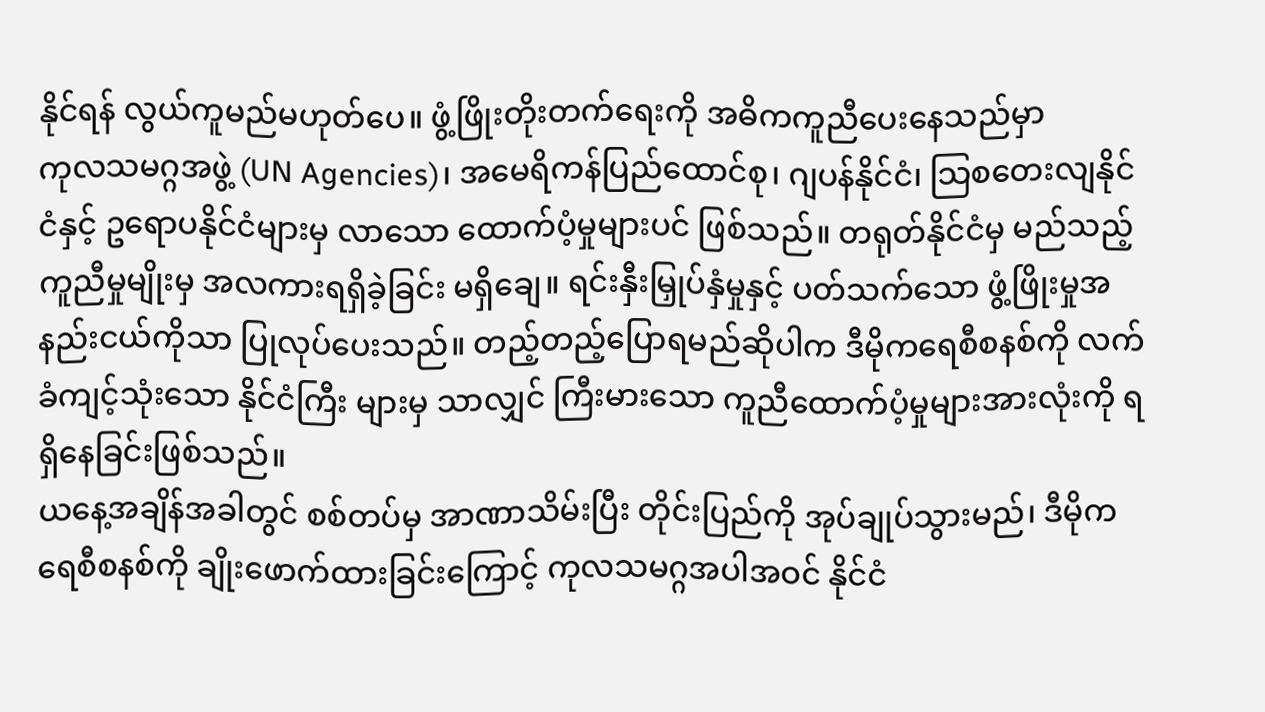နိုင်ရန် လွယ်ကူမည်မဟုတ်ပေ။ ဖွံ့ဖြိုးတိုးတက်ရေးကို အဓိကကူညီပေးနေသည်မှာ
ကုလသမဂ္ဂအဖွဲ့ (UN Agencies)၊ အမေရိကန်ပြည်ထောင်စု၊ ဂျပန်နိုင်ငံ၊ သြစတေးလျနိုင်ငံနှင့် ဥရောပနိုင်ငံများမှ လာသော ထောက်ပံ့မှုများပင် ဖြစ်သည်။ တရုတ်နိုင်ငံမှ မည်သည့်ကူညီမှုမျိုးမှ အလကားရရှိခဲ့ခြင်း မရှိချေ။ ရင်းနှီးမြှုပ်နှံမှုနှင့် ပတ်သက်သော ဖွံ့ဖြိုးမှုအနည်းငယ်ကိုသာ ပြုလုပ်ပေးသည်။ တည့်တည့်ပြောရမည်ဆိုပါက ဒီမိုကရေစီစနစ်ကို လက်ခံကျင့်သုံးသော နိုင်ငံကြီး များမှ သာလျှင် ကြီးမားသော ကူညီထောက်ပံ့မှုများအားလုံးကို ရရှိနေခြင်းဖြစ်သည်။
ယနေ့အချိန်အခါတွင် စစ်တပ်မှ အာဏာသိမ်းပြီး တိုင်းပြည်ကို အုပ်ချုပ်သွားမည်၊ ဒီမိုကရေစီစနစ်ကို ချိုးဖောက်ထားခြင်းကြောင့် ကုလသမဂ္ဂအပါအဝင် နိုင်ငံ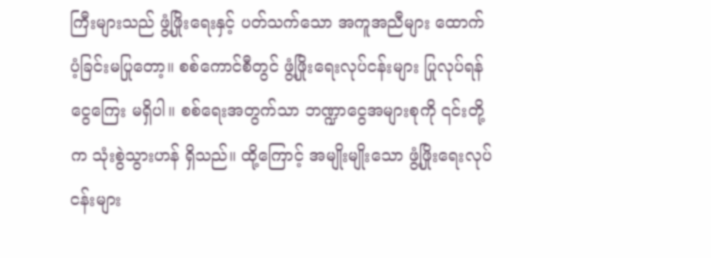ကြီးများသည် ဖွံ့ဖြိုးရေးနှင့် ပတ်သက်သော အကူအညီများ ထောက်ပံ့ခြင်းမပြုတော့။ စစ်ကောင်စီတွင် ဖွံ့ဖြိုးရေးလုပ်ငန်းများ ပြုလုပ်ရန် ငွေကြေး မရှိပါ။ စစ်ရေးအတွက်သာ ဘဏ္ဍာငွေအများစုကို ၎င်းတို့က သုံးစွဲသွားဟန် ရှိသည်။ ထို့ကြောင့် အမျိုးမျိုးသော ဖွံ့ဖြိုးရေးလုပ်ငန်းများ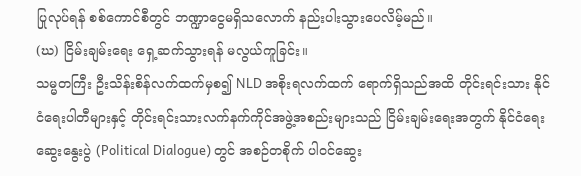ပြုလုပ်ရန် စစ်ကောင်စီတွင် ဘဏ္ဍာငွေမရှိသလောက် နည်းပါးသွားပေလိမ့်မည်။
(ဃ) ငြိမ်းချမ်းရေး ရှေ့ဆက်သွားရန် မလွယ်ကူခြင်း။
သမ္မတကြီး ဦးသိန်းစိန်လက်ထက်မှစ၍ NLD အစိုးရလက်ထက် ရောက်ရှိသည်အထိ တိုင်းရင်းသား နိုင်ငံရေးပါတီများနှင့် တိုင်းရင်းသားလက်နက်ကိုင်အဖွဲ့အစည်းများသည် ငြိမ်းချမ်းရေးအတွက် နိုင်ငံရေးဆွေးနွေးပွဲ (Political Dialogue) တွင် အစဉ်တစိုက် ပါဝင်ဆွေး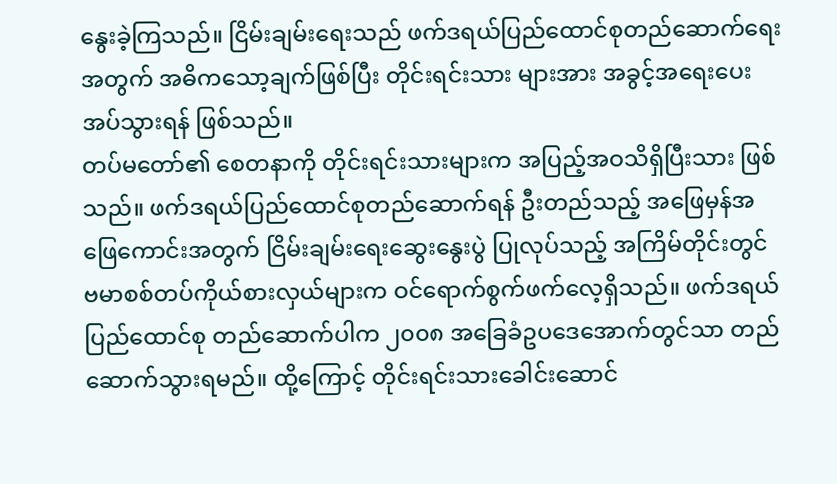နွေးခဲ့ကြသည်။ ငြိမ်းချမ်းရေးသည် ဖက်ဒရယ်ပြည်ထောင်စုတည်ဆောက်ရေးအတွက် အဓိကသော့ချက်ဖြစ်ပြီး တိုင်းရင်းသား များအား အခွင့်အရေးပေးအပ်သွားရန် ဖြစ်သည်။
တပ်မတော်၏ စေတနာကို တိုင်းရင်းသားများက အပြည့်အဝသိရှိပြီးသား ဖြစ်သည်။ ဖက်ဒရယ်ပြည်ထောင်စုတည်ဆောက်ရန် ဦးတည်သည့် အဖြေမှန်အဖြေကောင်းအတွက် ငြိမ်းချမ်းရေးဆွေးနွေးပွဲ ပြုလုပ်သည့် အကြိမ်တိုင်းတွင် ဗမာစစ်တပ်ကိုယ်စားလှယ်များက ဝင်ရောက်စွက်ဖက်လေ့ရှိသည်။ ဖက်ဒရယ်ပြည်ထောင်စု တည်ဆောက်ပါက ၂၀၀၈ အခြေခံဥပဒေအောက်တွင်သာ တည်ဆောက်သွားရမည်။ ထို့ကြောင့် တိုင်းရင်းသားခေါင်းဆောင်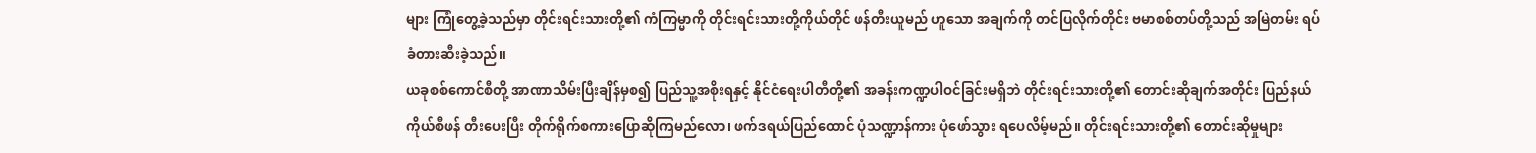များ ကြုံတွေ့ခဲ့သည်မှာ တိုင်းရင်းသားတို့၏ ကံကြမ္မာကို တိုင်းရင်းသားတို့ကိုယ်တိုင် ဖန်တီးယူမည် ဟူသော အချက်ကို တင်ပြလိုက်တိုင်း ဗမာစစ်တပ်တို့သည် အမြဲတမ်း ရပ်ခံတားဆီးခဲ့သည်။
ယခုစစ်ကောင်စီတို့ အာဏာသိမ်းပြီးချိန်မှစ၍ ပြည်သူ့အစိုးရနှင့် နိုင်ငံရေးပါတီတို့၏ အခန်းကဏ္ဍပါဝင်ခြင်းမရှိဘဲ တိုင်းရင်းသားတို့၏ တောင်းဆိုချက်အတိုင်း ပြည်နယ် ကိုယ်စီဖန် တီးပေးပြီး တိုက်ရိုက်စကားပြောဆိုကြမည်လော၊ ဖက်ဒရယ်ပြည်ထောင် ပုံသဏ္ဍာန်ကား ပုံဖော်သွား ရပေလိမ့်မည်။ တိုင်းရင်းသားတို့၏ တောင်းဆိုမှုများ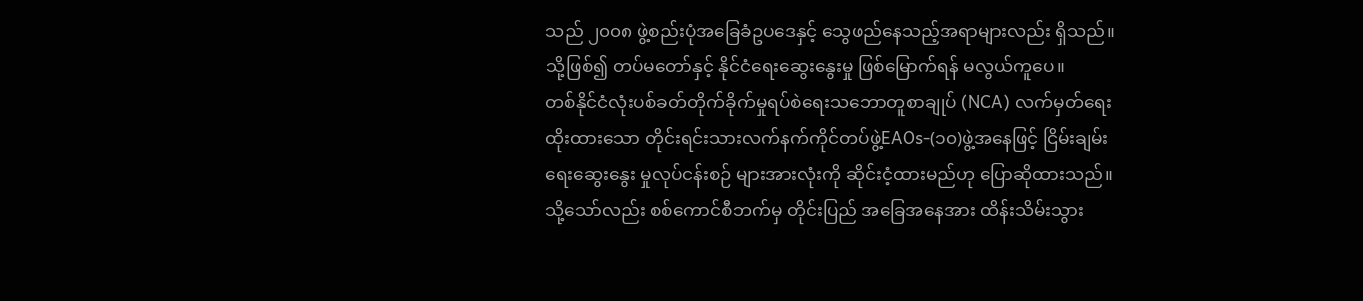သည် ၂၀၀၈ ဖွဲ့စည်းပုံအခြေခံဥပဒေနှင့် သွေဖည်နေသည့်အရာများလည်း ရှိသည်။ သို့ဖြစ်၍ တပ်မတော်နှင့် နိုင်ငံရေးဆွေးနွေးမှု ဖြစ်မြောက်ရန် မလွယ်ကူပေ။
တစ်နိုင်ငံလုံးပစ်ခတ်တိုက်ခိုက်မှုရပ်စဲရေးသဘောတူစာချုပ် (NCA) လက်မှတ်ရေးထိုးထားသော တိုင်းရင်းသားလက်နက်ကိုင်တပ်ဖွဲ့EAOs-(၁၀)ဖွဲ့အနေဖြင့် ငြိမ်းချမ်းရေးဆွေးနွေး မှုလုပ်ငန်းစဉ် များအားလုံးကို ဆိုင်းငံ့ထားမည်ဟု ပြောဆိုထားသည်။ သို့သော်လည်း စစ်ကောင်စီဘက်မှ တိုင်းပြည် အခြေအနေအား ထိန်းသိမ်းသွား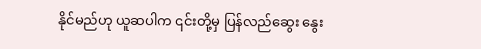နိုင်မည်ဟု ယူဆပါက ၎င်းတို့မှ ပြန်လည်ဆွေး နွေး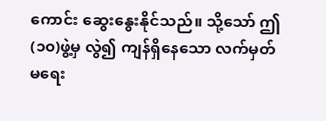ကောင်း ဆွေးနွေးနိုင်သည်။ သို့သော် ဤ(၁၀)ဖွဲ့မှ လွဲ၍ ကျန်ရှိနေသော လက်မှတ်မရေး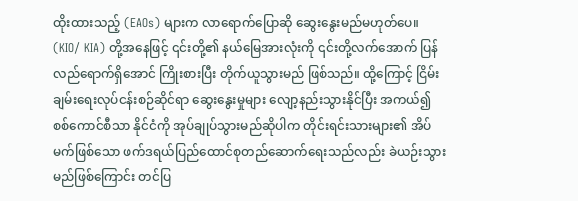ထိုးထားသည့် (EAOs) များက လာရောက်ပြောဆို ဆွေးနွေးမည်မဟုတ်ပေ။ (KIO/ KIA) တို့အနေဖြင့် ၎င်းတို့၏ နယ်မြေအားလုံးကို ၎င်းတို့လက်အောက် ပြန်လည်ရောက်ရှိအောင် ကြိုးစားပြီး တိုက်ယူသွားမည် ဖြစ်သည်။ ထို့ကြောင့် ငြိမ်းချမ်းရေးလုပ်ငန်းစဉ်ဆိုင်ရာ ဆွေးနွေးမှုများ လျော့နည်းသွားနိုင်ပြီး အကယ်၍ စစ်ကောင်စီသာ နိုင်ငံကို အုပ်ချုပ်သွားမည်ဆိုပါက တိုင်းရင်းသားများ၏ အိပ်မက်ဖြစ်သော ဖက်ဒရယ်ပြည်ထောင်စုတည်ဆောက်ရေးသည်လည်း ခဲယဉ်းသွားမည်ဖြစ်ကြောင်း တင်ပြ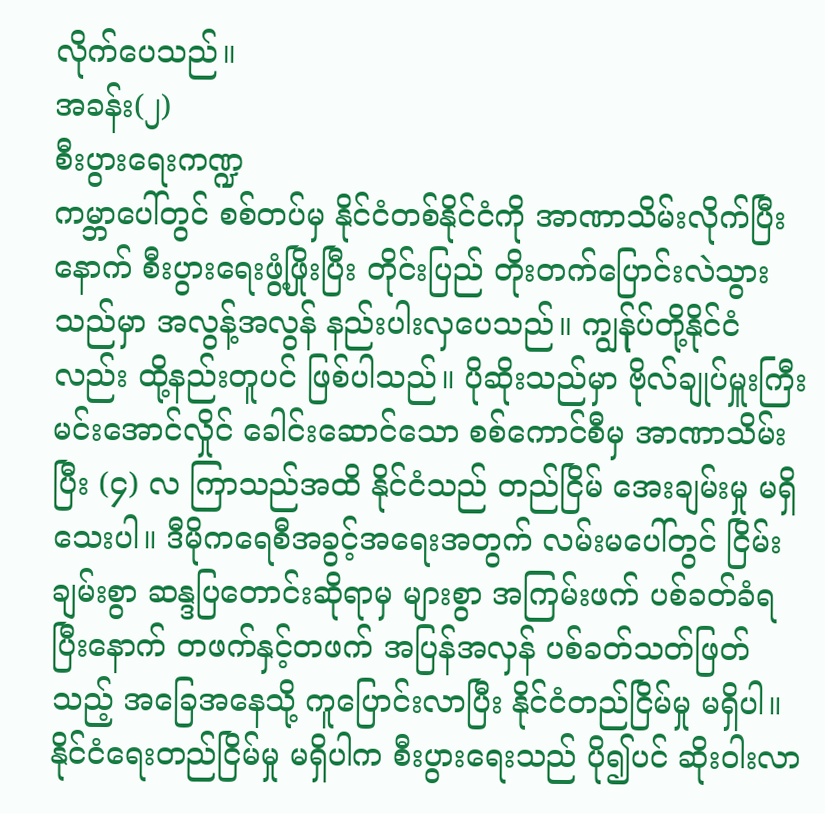လိုက်ပေသည်။
အခန်း(၂)
စီးပွားရေးကဏ္ဍ
ကမ္ဘာပေါ်တွင် စစ်တပ်မှ နိုင်ငံတစ်နိုင်ငံကို အာဏာသိမ်းလိုက်ပြီးနောက် စီးပွားရေးဖွံ့ဖြိုးပြီး တိုင်းပြည် တိုးတက်ပြောင်းလဲသွားသည်မှာ အလွန့်အလွန် နည်းပါးလှပေသည်။ ကျွန်ုပ်တို့နိုင်ငံလည်း ထို့နည်းတူပင် ဖြစ်ပါသည်။ ပိုဆိုးသည်မှာ ဗိုလ်ချုပ်မှူးကြီးမင်းအောင်လှိုင် ခေါင်းဆောင်သော စစ်ကောင်စီမှ အာဏာသိမ်းပြီး (၄) လ ကြာသည်အထိ နိုင်ငံသည် တည်ငြိမ် အေးချမ်းမှု မရှိသေးပါ။ ဒီမိုကရေစီအခွင့်အရေးအတွက် လမ်းမပေါ်တွင် ငြိမ်းချမ်းစွာ ဆန္ဒပြတောင်းဆိုရာမှ များစွာ အကြမ်းဖက် ပစ်ခတ်ခံရပြီးနောက် တဖက်နှင့်တဖက် အပြန်အလှန် ပစ်ခတ်သတ်ဖြတ်သည့် အခြေအနေသို့ ကူပြောင်းလာပြီး နိုင်ငံတည်ငြိမ်မှု မရှိပါ။ နိုင်ငံရေးတည်ငြိမ်မှု မရှိပါက စီးပွားရေးသည် ပို၍ပင် ဆိုးဝါးလာ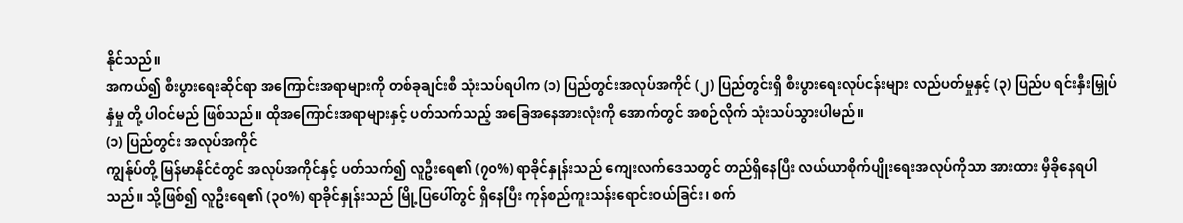နိုင်သည်။
အကယ်၍ စီးပွားရေးဆိုင်ရာ အကြောင်းအရာများကို တစ်ခုချင်းစီ သုံးသပ်ရပါက (၁) ပြည်တွင်းအလုပ်အကိုင် (၂) ပြည်တွင်းရှိ စီးပွားရေးလုပ်ငန်းများ လည်ပတ်မှုနှင့် (၃) ပြည်ပ ရင်းနှီးမြှုပ်နှံမှု တို့ ပါဝင်မည် ဖြစ်သည်။ ထိုအကြောင်းအရာများနှင့် ပတ်သက်သည့် အခြေအနေအားလုံးကို အောက်တွင် အစဉ်လိုက် သုံးသပ်သွားပါမည်။
(၁) ပြည်တွင်း အလုပ်အကိုင်
ကျွန်ုပ်တို့ မြန်မာနိုင်ငံတွင် အလုပ်အကိုင်နှင့် ပတ်သက်၍ လူဦးရေ၏ (၇၀%) ရာခိုင်နှုန်းသည် ကျေးလက်ဒေသတွင် တည်ရှိနေပြီး လယ်ယာစိုက်ပျိုးရေးအလုပ်ကိုသာ အားထား မှီခိုနေရပါသည်။ သို့ဖြစ်၍ လူဦးရေ၏ (၃၀%) ရာခိုၚ်နှုန်းသည် မြို့ပြပေါ်တွင် ရှိနေပြီး ကုန်စည်ကူးသန်းရောင်းဝယ်ခြင်း၊ စက်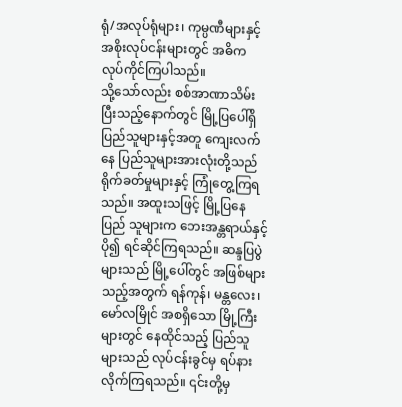ရုံ/အလုပ်ရုံများ၊ ကုမ္ပဏီများနှင့် အစိုးလုပ်ငန်းများတွင် အဓိက လုပ်ကိုင်ကြပါသည်။
သို့သော်လည်း စစ်အာဏာသိမ်းပြီးသည့်နောက်တွင် မြို့ပြပေါ်ရှိ ပြည်သူများနှင့်အတူ ကျေးလက်နေ ပြည်သူများအားလုံးတို့သည် ရိုက်ခတ်မှုများနှင့် ကြုံတွေ့ကြရသည်။ အထူးသဖြင့် မြို့ပြနေပြည် သူများက ဘေးအန္တရာယ်နှင့် ပို၍ ရင်ဆိုင်ကြရသည်။ ဆန္ဒပြပွဲများသည် မြို့ပေါ်တွင် အဖြစ်များသည့်အတွက် ရန်ကုန်၊ မန္တလေး၊ မော်လမြိုင် အစရှိသော မြို့ကြီးများတွင် နေထိုင်သည့် ပြည်သူများသည် လုပ်ငန်းခွင်မှ ရပ်နားလိုက်ကြရသည်။ ၎င်းတို့မှ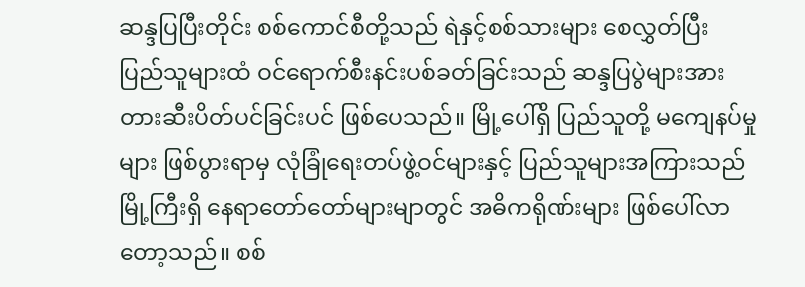ဆန္ဒပြပြီးတိုင်း စစ်ကောင်စီတို့သည် ရဲနှင့်စစ်သားများ စေလွှတ်ပြီး ပြည်သူများထံ ဝင်ရောက်စီးနင်းပစ်ခတ်ခြင်းသည် ဆန္ဒပြပွဲများအား တားဆီးပိတ်ပင်ခြင်းပင် ဖြစ်ပေသည်။ မြို့ပေါ်ရှိ ပြည်သူတို့ မကျေနပ်မှုများ ဖြစ်ပွားရာမှ လုံခြုံရေးတပ်ဖွဲ့ဝင်များနှင့် ပြည်သူများအကြားသည် မြို့ကြီးရှိ နေရာတော်တော်များမျာတွင် အဓိကရိုဏ်းများ ဖြစ်ပေါ်လာတော့သည်။ စစ်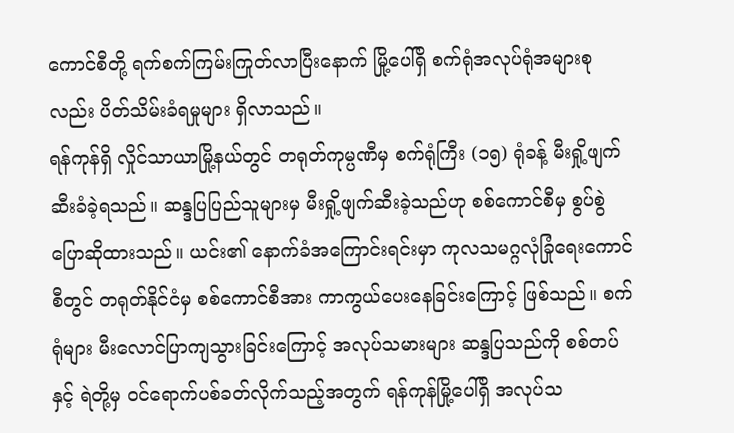ကောင်စီတို့ ရက်စက်ကြမ်းကြုတ်လာပြီးနောက် မြို့ပေါ်ရှိ စက်ရုံအလုပ်ရုံအများစုလည်း ပိတ်သိမ်းခံရမှုများ ရှိလာသည်။
ရန်ကုန်ရှိ လှိုင်သာယာမြို့နယ်တွင် တရုတ်ကုမ္ပဏီမှ စက်ရုံကြီး (၁၅) ရုံခန့် မီးရှို့ဖျက်ဆီးခံခဲ့ရသည်။ ဆန္ဒပြပြည်သူများမှ မီးရှို့ဖျက်ဆီးခဲ့သည်ဟု စစ်ကောင်စီမှ စွပ်စွဲပြောဆိုထားသည်။ ယင်း၏ နောက်ခံအကြောင်းရင်းမှာ ကုလသမဂ္ဂလုံခြုံရေးကောင်စီတွင် တရုတ်နိုင်ငံမှ စစ်ကောင်စီအား ကာကွယ်ပေးနေခြင်းကြောင့် ဖြစ်သည်။ စက်ရုံများ မီးလောင်ပြာကျသွားခြင်းကြောင့် အလုပ်သမားများ ဆန္ဒပြသည်ကို စစ်တပ်နှင့် ရဲတို့မှ ဝင်ရောက်ပစ်ခတ်လိုက်သည့်အတွက် ရန်ကုန်မြို့ပေါ်ရှိ အလုပ်သ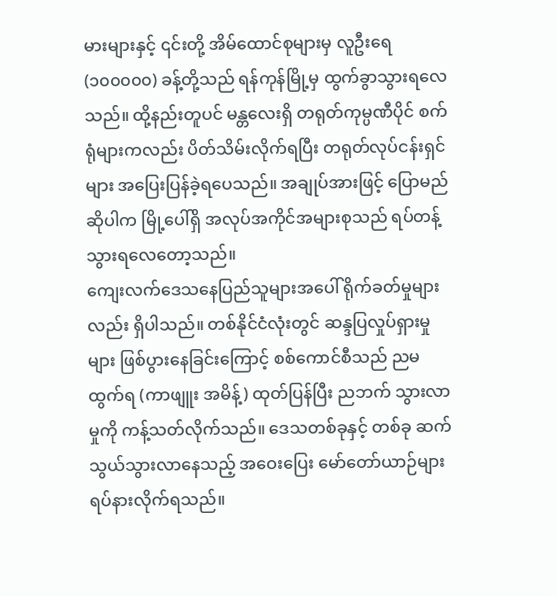မားများနှင့် ၎င်းတို့ အိမ်ထောင်စုများမှ လူဦးရေ (၁၀၀၀၀၀) ခန့်တို့သည် ရန်ကုန်မြို့မှ ထွက်ခွာသွားရလေသည်။ ထို့နည်းတူပင် မန္တလေးရှိ တရုတ်ကုမ္ပဏီပိုင် စက်ရုံများကလည်း ပိတ်သိမ်းလိုက်ရပြီး တရုတ်လုပ်ငန်းရှင်များ အပြေးပြန်ခဲ့ရပေသည်။ အချုပ်အားဖြင့် ပြောမည်ဆိုပါက မြို့ပေါ်ရှိ အလုပ်အကိုင်အများစုသည် ရပ်တန့်သွားရလေတော့သည်။
ကျေးလက်ဒေသနေပြည်သူများအပေါ် ရိုက်ခတ်မှုများလည်း ရှိပါသည်။ တစ်နိုင်ငံလုံးတွင် ဆန္ဒပြလှုပ်ရှားမှုများ ဖြစ်ပွားနေခြင်းကြောင့် စစ်ကောင်စီသည် ညမထွက်ရ (ကာဖျူး အမိန့်) ထုတ်ပြန်ပြီး ညဘက် သွားလာမှုကို ကန့်သတ်လိုက်သည်။ ဒေသတစ်ခုနှင့် တစ်ခု ဆက်သွယ်သွားလာနေသည့် အဝေးပြေး မော်တော်ယာဉ်များ ရပ်နားလိုက်ရသည်။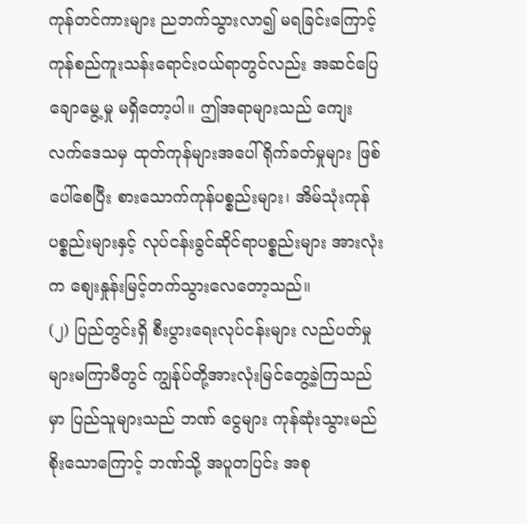ကုန်တင်ကားများ ညဘက်သွားလာ၍ မရခြင်းကြောင့် ကုန်စည်ကူးသန်းရောင်းဝယ်ရာတွင်လည်း အဆင်ပြေချောမွေ့မှု မရှိတော့ပါ။ ဤအရာများသည် ကျေးလက်ဒေသမှ ထုတ်ကုန်များအပေါ် ရိုက်ခတ်မှုများ ဖြစ်ပေါ်စေပြီး စားသောက်ကုန်ပစ္စည်းများ၊ အိမ်သုံးကုန်ပစ္စည်းများနှင့် လုပ်ငန်းခွင်ဆိုင်ရာပစ္စည်းများ အားလုံးက စျေးနှုန်းမြင့်တက်သွားလေတော့သည်။
(၂) ပြည်တွင်းရှိ စီးပွားရေးလုပ်ငန်းများ လည်ပတ်မှု
များမကြာမီတွင် ကျွန်ုပ်တို့အားလုံးမြင်တွေ့ခဲ့ကြသည်မှာ ပြည်သူများသည် ဘဏ် ငွေများ ကုန်ဆုံးသွားမည် စိုးသောကြောင့် ဘဏ်သို့ အပူတပြင်း အစု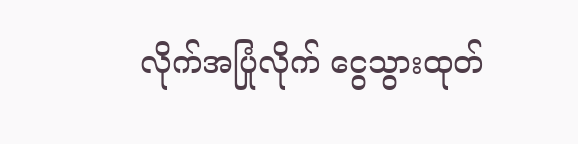လိုက်အပြုံလိုက် ငွေသွားထုတ်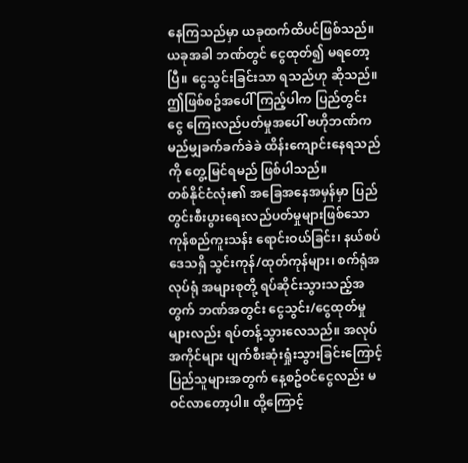နေကြသည်မှာ ယခုထက်ထိပင်ဖြစ်သည်။ ယခုအခါ ဘဏ်တွင် ငွေထုတ်၍ မရတော့ပြီ။ ငွေသွင်းခြင်းသာ ရသည်ဟု ဆိုသည်။ ဤဖြစ်စဥ်အပေါ် ကြည့်ပါက ပြည်တွင်းငွေ ကြေးလည်ပတ်မှုအပေါ် ဗဟိုဘဏ်က မည်မျှခက်ခက်ခဲခဲ ထိန်းကျောင်းနေရသည်ကို တွေ့မြင်ရမည် ဖြစ်ပါသည်။
တစ်နိုင်ငံလုံး၏ အခြေအနေအမှန်မှာ ပြည်တွင်းစီးပွားရေးလည်ပတ်မှုများဖြစ်သော ကုန်စည်ကူးသန်း ရောင်းဝယ်ခြင်း၊ နယ်စပ်ဒေသရှိ သွင်းကုန်/ထုတ်ကုန်များ၊ စက်ရုံအလုပ်ရုံ အများစုတို့ ရပ်ဆိုင်းသွားသည့်အတွက် ဘဏ်အတွင်း ငွေသွင်း/ငွေထုတ်မှုများလည်း ရပ်တန့်သွားလေသည်။ အလုပ်အကိုင်များ ပျက်စီးဆုံးရှုံးသွားခြင်းကြောင့် ပြည်သူများအတွက် နေ့စဥ်ဝင်ငွေလည်း မဝင်လာတော့ပါ။ ထို့ကြောင့်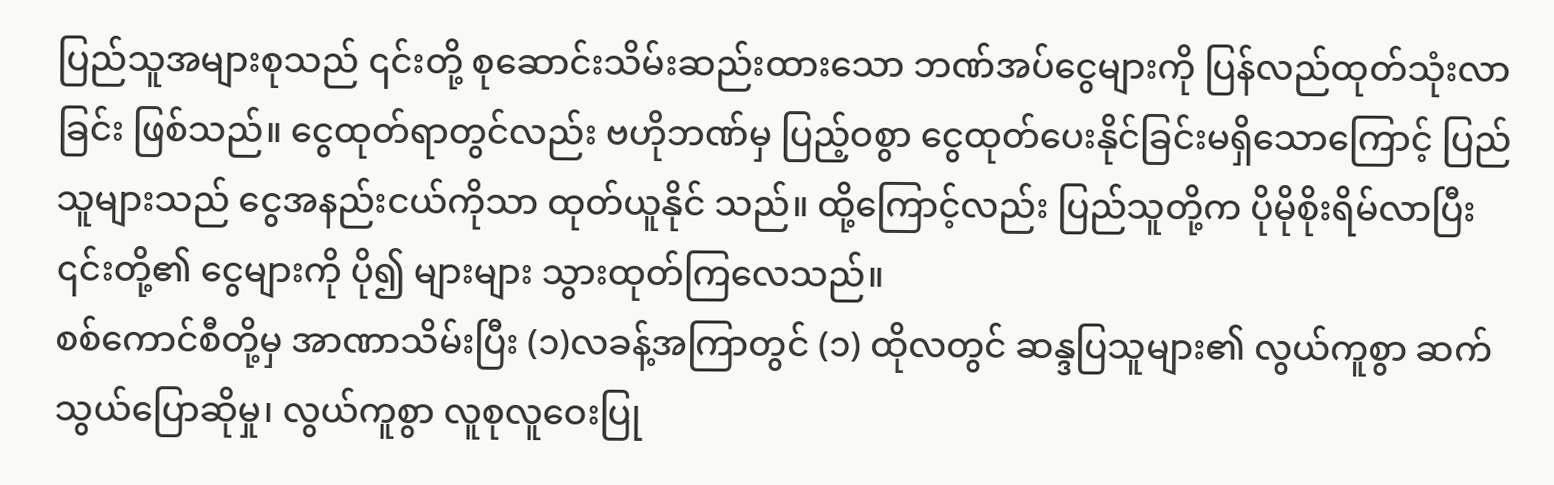ပြည်သူအများစုသည် ၎င်းတို့ စုဆောင်းသိမ်းဆည်းထားသော ဘဏ်အပ်ငွေများကို ပြန်လည်ထုတ်သုံးလာခြင်း ဖြစ်သည်။ ငွေထုတ်ရာတွင်လည်း ဗဟိုဘဏ်မှ ပြည့်ဝစွာ ငွေထုတ်ပေးနိုင်ခြင်းမရှိသောကြောင့် ပြည်သူများသည် ငွေအနည်းငယ်ကိုသာ ထုတ်ယူနိုင် သည်။ ထို့ကြောင့်လည်း ပြည်သူတို့က ပိုမိုစိုးရိမ်လာပြီး ၎င်းတို့၏ ငွေများကို ပို၍ များများ သွားထုတ်ကြလေသည်။
စစ်ကောင်စီတို့မှ အာဏာသိမ်းပြီး (၁)လခန့်အကြာတွင် (၁) ထိုလတွင် ဆန္ဒပြသူများ၏ လွယ်ကူစွာ ဆက်သွယ်ပြောဆိုမှု၊ လွယ်ကူစွာ လူစုလူဝေးပြု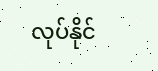လုပ်နိုင်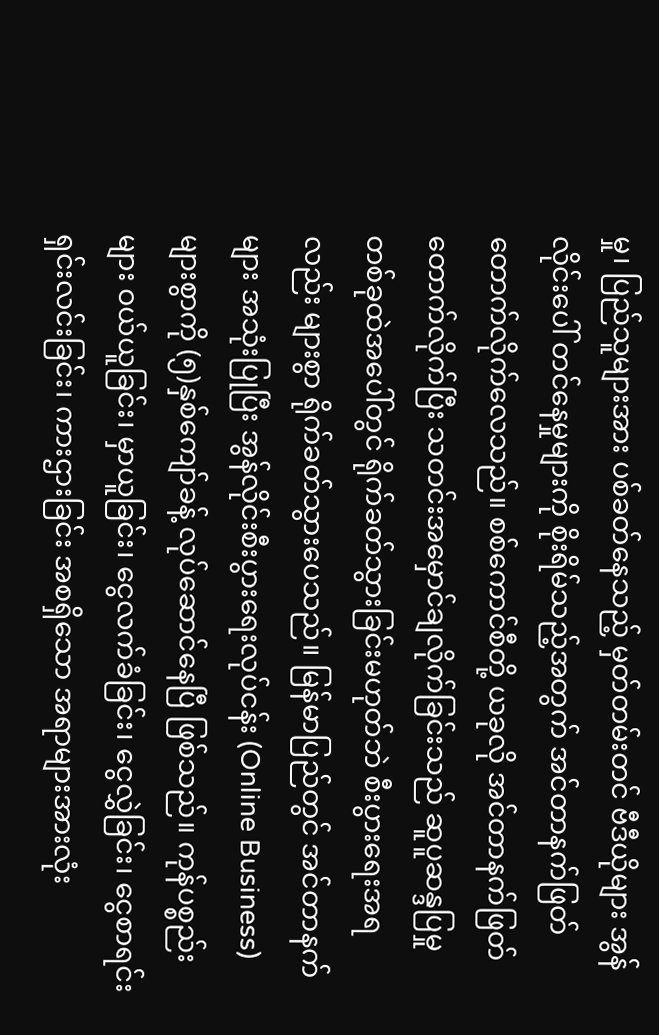မှု၊ ပြည်သူများအား ပစ်ခတ်နေသည့် မှတ်တမ်းတင် ဗီဒီယိုများ အွန်လိုင်းပေါ် တင်နေမှုများကို စိုးရိမ်သည့်အတွက် အင်တာနက်ဖြတ်တောက်လိုက်လေသည်။ စစ်ကောင်စီတို့ ယခုလို အင်တာနက်ဖြတ်တောက်လိုက်ပြီး သတင်းအမှောင်ချလိုက်ခြင်းသည် ဆူပူဆန္ဒပြမှုတစ်ခုထဲအပေါ်တွင် ရိုက်ခတ်သွားခြင်းမဟုတ်ဘဲ စီးပွားရေးအရလည်း များစွာ ရိုက်ခတ်သွားပေသည်။ မြန်မာပြည်တွင် အင်တာနက်များ အသုံးပြုပြီး အွန်လိုင်းစီးပွားရေးလုပ်ငန်း (Online Business) များစွာကို (၅)နှစ်ကျော်ခန့် လုပ်ဆောင်နေပြီ ဖြစ်သည်။ ကုန်ပစ္စည်းများ ဝယ်ယူခြင်း၊ မှာယူခြင်း၊ ငွေလက်ခံခြင်း၊ ငွေလွှဲခြင်း၊ ငွေစာရင်းရှင်းလင်းခြင်း၊ ကားဌားခြင်း အစရှိသော အရာများအားလုံး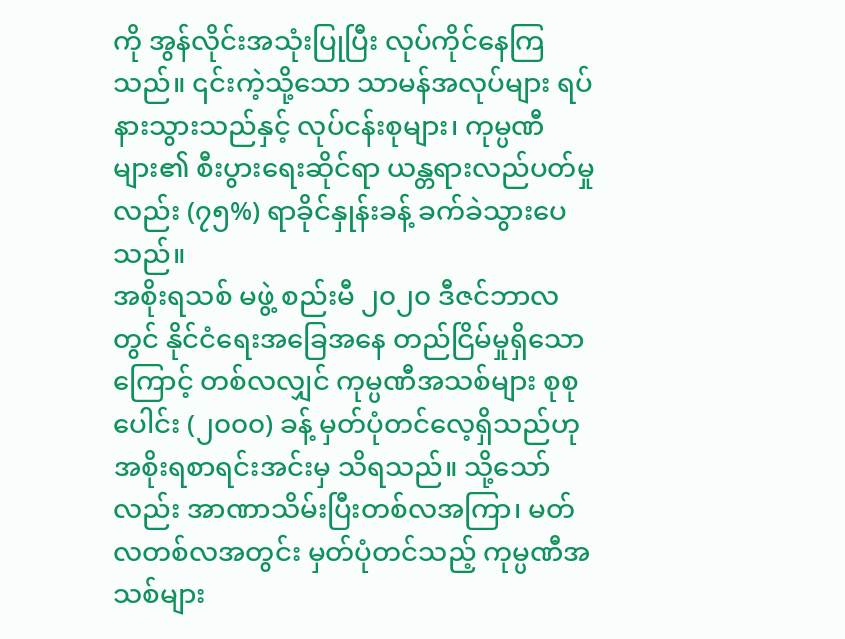ကို အွန်လိုင်းအသုံးပြုပြီး လုပ်ကိုင်နေကြသည်။ ၎င်းကဲ့သို့သော သာမန်အလုပ်များ ရပ်နားသွားသည်နှင့် လုပ်ငန်းစုများ၊ ကုမ္ပဏီများ၏ စီးပွားရေးဆိုင်ရာ ယန္တရားလည်ပတ်မှုလည်း (၇၅%) ရာခိုၚ်နှုန်းခန့် ခက်ခဲသွားပေသည်။
အစိုးရသစ် မဖွဲ့ စည်းမီ ၂၀၂၀ ဒီဇင်ဘာလတွင် နိုင်ငံရေးအခြေအနေ တည်ငြိမ်မှုရှိသောကြောင့် တစ်လလျှင် ကုမ္ပဏီအသစ်များ စုစုပေါင်း (၂၀၀၀) ခန့် မှတ်ပုံတင်လေ့ရှိသည်ဟု အစိုးရစာရင်းအင်းမှ သိရသည်။ သို့သော်လည်း အာဏာသိမ်းပြီးတစ်လအကြာ၊ မတ်လတစ်လအတွင်း မှတ်ပုံတင်သည့် ကုမ္ပဏီအသစ်များ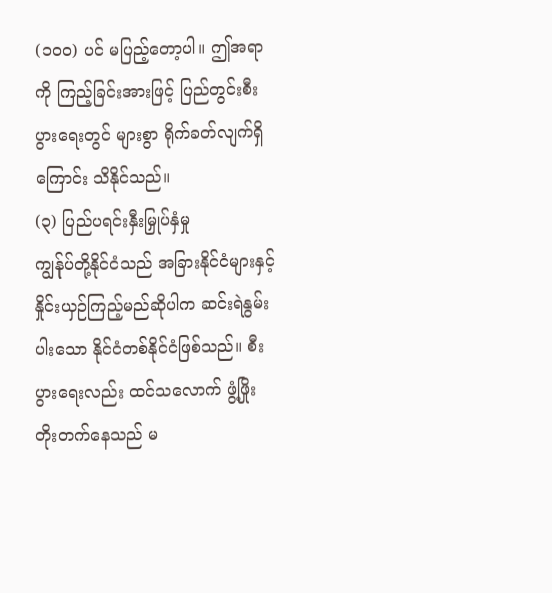(၁၀၀) ပင် မပြည့်တော့ပါ။ ဤအရာကို ကြည့်ခြင်းအားဖြင့် ပြည်တွင်းစီးပွားရေးတွင် များစွာ ရိုက်ခတ်လျက်ရှိကြောင်း သိနိုင်သည်။
(၃) ပြည်ပရင်းနှီးမြှုပ်နှံမှု
ကျွန်ုပ်တို့နိုင်ငံသည် အခြားနိုင်ငံများနှင့် နှိုင်းယှဉ်ကြည့်မည်ဆိုပါက ဆင်းရဲနွမ်းပါးသော နိုင်ငံတစ်နိုင်ငံဖြစ်သည်။ စီးပွားရေးလည်း ထင်သလောက် ဖွံ့ဖြိုးတိုးတက်နေသည် မ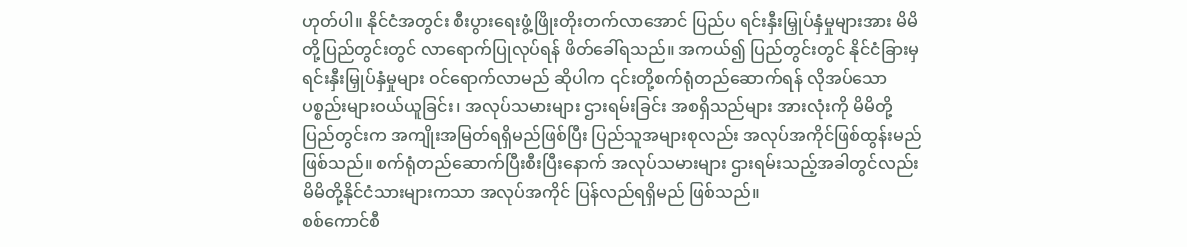ဟုတ်ပါ။ နိုင်ငံအတွင်း စီးပွားရေးဖွံ့ဖြိုးတိုးတက်လာအောင် ပြည်ပ ရင်းနှီးမြှုပ်နှံမှုများအား မိမိတို့ပြည်တွင်းတွင် လာရောက်ပြုလုပ်ရန် ဖိတ်ခေါ်ရသည်။ အကယ်၍ ပြည်တွင်းတွင် နိုင်ငံခြားမှ ရင်းနှီးမြှုပ်နှံမှုများ ဝင်ရောက်လာမည် ဆိုပါက ၎င်းတို့စက်ရုံတည်ဆောက်ရန် လိုအပ်သော ပစ္စည်းများဝယ်ယူခြင်း၊ အလုပ်သမားများ ဌားရမ်းခြင်း အစရှိသည်များ အားလုံးကို မိမိတို့ ပြည်တွင်းက အကျိုးအမြတ်ရရှိမည်ဖြစ်ပြီး ပြည်သူအများစုလည်း အလုပ်အကိုင်ဖြစ်ထွန်းမည် ဖြစ်သည်။ စက်ရုံတည်ဆောက်ပြီးစီးပြီးနောက် အလုပ်သမားများ ဌားရမ်းသည့်အခါတွင်လည်း မိမိတို့နိုင်ငံသားများကသာ အလုပ်အကိုင် ပြန်လည်ရရှိမည် ဖြစ်သည်။
စစ်ကောင်စီ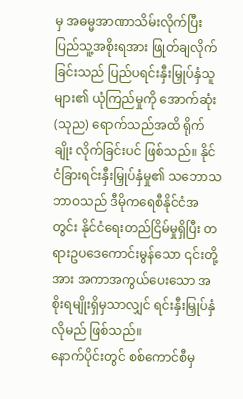မှ အဓမ္မအာဏာသိမ်းလိုက်ပြီး ပြည်သူ့အစိုးရအား ဖြုတ်ချလိုက်ခြင်းသည် ပြည်ပရင်းနှီးမြှုပ်နှံသူများ၏ ယုံကြည်မှုကို အောက်ဆုံး (သုည) ရောက်သည်အထိ ရိုက်ချိုး လိုက်ခြင်းပင် ဖြစ်သည်။ နိုင်ငံခြားရင်းနှီးမြှုပ်နှံမှု၏ သဘောသဘာဝသည် ဒီမိုကရေစီနိုင်ငံအတွင်း နိုင်ငံရေးတည်ငြိမ်မှုရှိပြီး တရားဥပဒေကောင်းမွန်သော ၎င်းတို့အား အကာအကွယ်ပေးသော အစိုးရမျိုးရှိမှသာလျှင် ရင်းနှီးမြှုပ်နှံလိုမည် ဖြစ်သည်။
နောက်ပိုင်းတွင် စစ်ကောင်စီမှ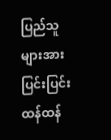ပြည်သူများအား ပြင်းပြင်းထန်ထန်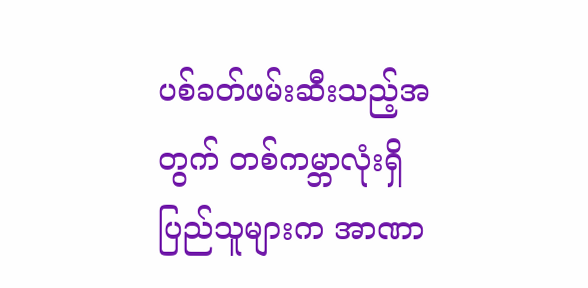ပစ်ခတ်ဖမ်းဆီးသည့်အတွက် တစ်ကမ္ဘာလုံးရှိ ပြည်သူများက အာဏာ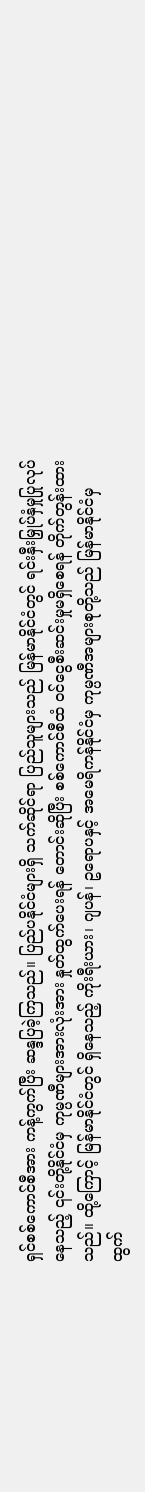ရှင်စစ်ကောင်စီအား ကန့်ကွက်ပြီး ဆန္ဒပြခဲ့ကြသည်။ ပြည်ပနိုင်ငံများရှိ သက်ဆိုင်ရာ ပြည်သူများသည် မြန်မာနိုင်ငံတွင် ရင်းနှီးမြှုပ်နှံမှုပြုလုပ်နေသည့် ၎င်းတို့နိုင်ငံမှ ကုမ္ပဏီများအားလုံးအား နှုတ်ထွက်ပေးရန် တောင်းဆိုပြီး စစ်ကောင်စီထံ ဝင်ငွေစီးဆင်းမှုမရှိစေရန် တိုက်တွန်းထားသည်။ ထို့ကြောင့် မြန်မာနိုင်ငံတွင် ရှိနေသည့် ကိုးရီးယား၊ ဂျပန်၊ ဥရောပနှင့် အမေရိကန်နိုင်ငံမှ ကုမ္ပဏီအများစုတို့သည် မြန်မာနိုင်ငံမှ ထွက်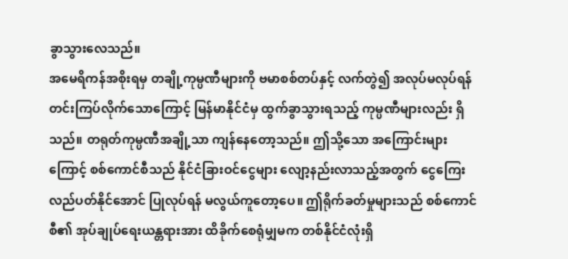ခွာသွားလေသည်။
အမေရိကန်အစိုးရမှ တချို့ကုမ္ပဏီများကို ဗမာစစ်တပ်နှင့် လက်တွဲ၍ အလုပ်မလုပ်ရန် တင်းကြပ်လိုက်သောကြောင့် မြန်မာနိုင်ငံမှ ထွက်ခွာသွားရသည့် ကုမ္ပဏီများလည်း ရှိသည်။ တရုတ်ကုမ္ပဏီအချို့သာ ကျန်နေတော့သည်။ ဤသို့သော အကြောင်းများကြောင့် စစ်ကောင်စီသည် နိုင်ငံခြားဝင်ငွေများ လျော့နည်းလာသည့်အတွက် ငွေကြေးလည်ပတ်နိုင်အောင် ပြုလုပ်ရန် မလွယ်ကူတော့ပေ။ ဤရိုက်ခတ်မှုများသည် စစ်ကောင်စီ၏ အုပ်ချုပ်ရေးယန္တရားအား ထိခိုက်စေရုံမျှမက တစ်နိုင်ငံလုံးရှိ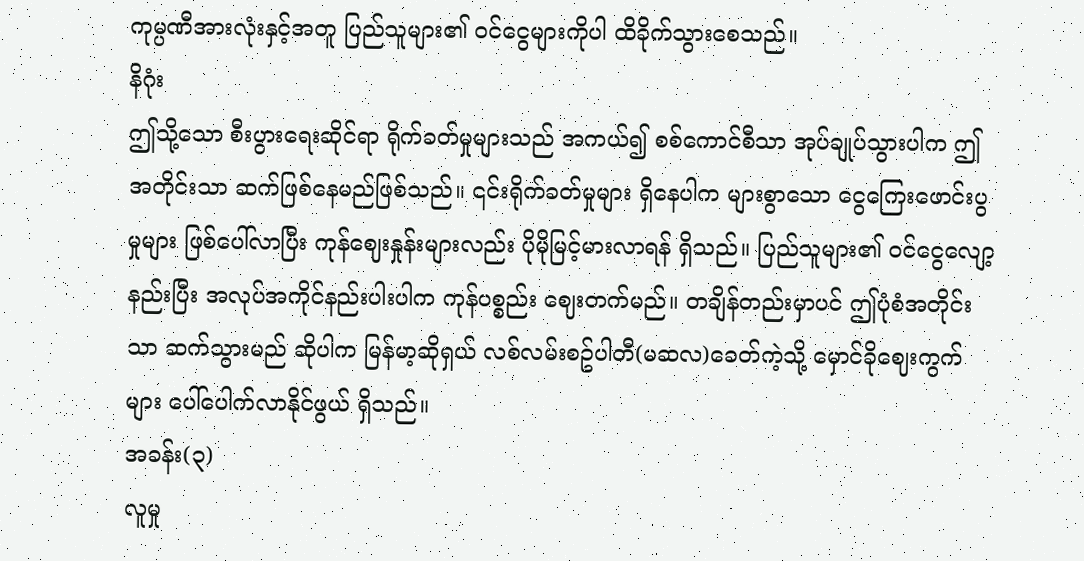ကုမ္ပဏီအားလုံးနှင့်အတူ ပြည်သူများ၏ ဝင်ငွေများကိုပါ ထိခိုက်သွားစေသည်။
နိဂုံး
ဤသို့သော စီးပွားရေးဆိုင်ရာ ရိုက်ခတ်မှုများသည် အကယ်၍ စစ်ကောင်စီသာ အုပ်ချုပ်သွားပါက ဤအတိုင်းသာ ဆက်ဖြစ်နေမည်ဖြစ်သည်။ ၎င်းရိုက်ခတ်မှုများ ရှိနေပါက များစွာသော ငွေကြေးဖောင်းပွမှုများ ဖြစ်ပေါ်လာပြီး ကုန်ဈေးနှုန်းများလည်း ပိုမိုမြင့်မားလာရန် ရှိသည်။ ပြည်သူများ၏ ဝင်ငွေလျော့နည်းပြီး အလုပ်အကိုင်နည်းပါးပါက ကုန်ပစ္စည်း ဈေးတက်မည်။ တချိန်တည်းမှာပင် ဤပုံစံအတိုင်းသာ ဆက်သွားမည် ဆိုပါက မြန်မာ့ဆိုရှယ် လစ်လမ်းစဥ်ပါတီ(မဆလ)ခေတ်ကဲ့သို့ မှောင်ခိုဈေးကွက်များ ပေါ်ပေါက်လာနိုင်ဖွယ် ရှိသည်။
အခန်း(၃)
လူမှု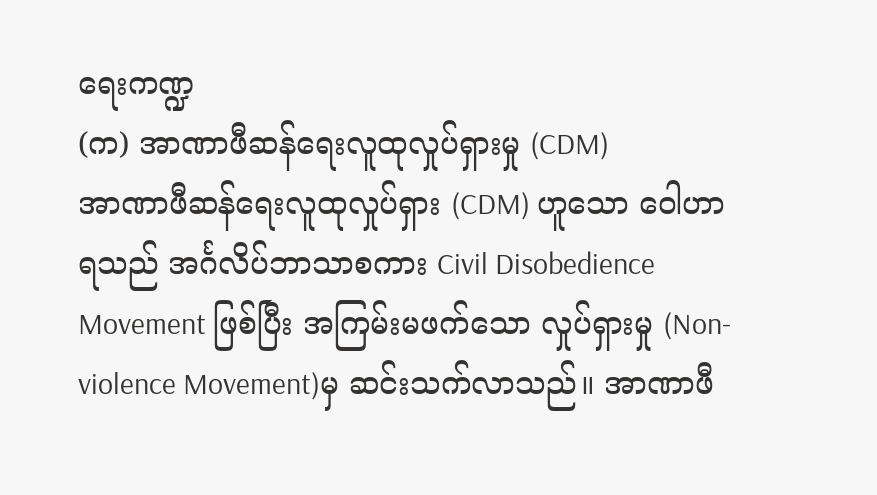ရေးကဏ္ဍ
(က) အာဏာဖီဆန်ရေးလူထုလှုပ်ရှားမှု (CDM)
အာဏာဖီဆန်ရေးလူထုလှုပ်ရှား (CDM) ဟူသော ဝေါဟာရသည် အင်္ဂလိပ်ဘာသာစကား Civil Disobedience Movement ဖြစ်ပြီး အကြမ်းမဖက်သော လှုပ်ရှားမှု (Non-violence Movement)မှ ဆင်းသက်လာသည်။ အာဏာဖီ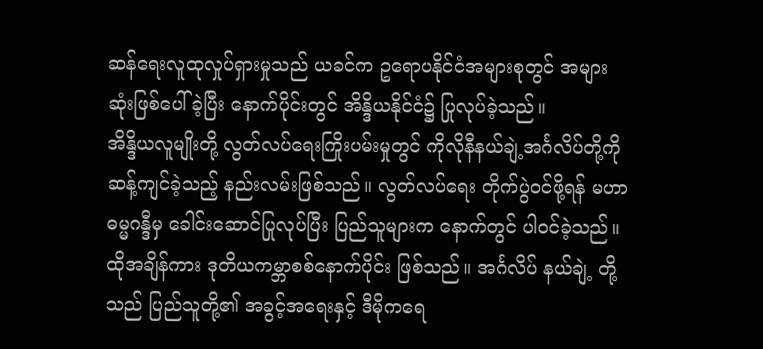ဆန်ရေးလူထုလှုပ်ရှားမှုသည် ယခင်က ဥရောပနိုင်ငံအများစုတွင် အများဆုံးဖြစ်ပေါ်ခဲ့ပြီး နောက်ပိုင်းတွင် အိန္ဒိယနိုင်ငံ၌ ပြုလုပ်ခဲ့သည်။
အိန္ဒိယလူမျိုးတို့ လွတ်လပ်ရေးကြိုးပမ်းမှုတွင် ကိုလိုနီနယ်ချဲ့အင်္ဂလိပ်တို့ကို ဆန့်ကျင်ခဲ့သည့် နည်းလမ်းဖြစ်သည်။ လွတ်လပ်ရေး တိုက်ပွဲဝင်ဖို့ရန် မဟာဓမ္မဂန္ဒီမှ ခေါင်းဆောင်ပြုလုပ်ပြီး ပြည်သူများက နောက်တွင် ပါဝင်ခဲ့သည်။ ထိုအချိန်ကား ဒုတိယကမ္ဘာစစ်နောက်ပိုင်း ဖြစ်သည်။ အင်္ဂလိပ် နယ်ချဲ့ တို့သည် ပြည်သူတို့၏ အခွင့်အရေးနှင့် ဒီမိုကရေ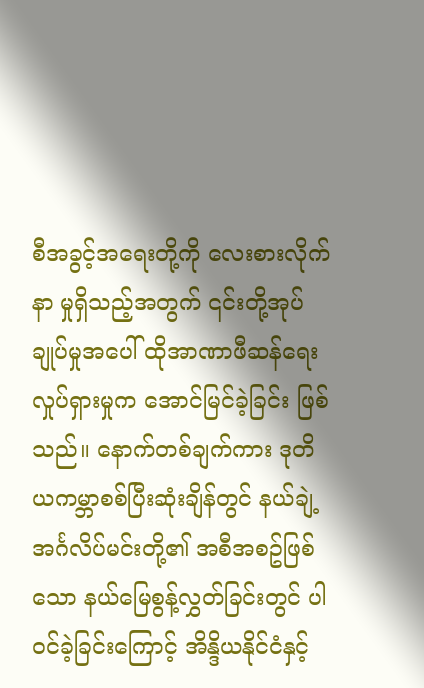စီအခွင့်အရေးတို့ကို လေးစားလိုက်နာ မှုရှိသည့်အတွက် ၎င်းတို့အုပ်ချုပ်မှုအပေါ် ထိုအာဏာဖီဆန်ရေးလှုပ်ရှားမှုက အောင်မြင်ခဲ့ခြင်း ဖြစ်သည်။ နောက်တစ်ချက်ကား ဒုတိယကမ္ဘာစစ်ပြီးဆုံးချိန်တွင် နယ်ချဲ့ အင်္ဂလိပ်မင်းတို့၏ အစီအစဥ်ဖြစ်သော နယ်မြေစွန့်လွှတ်ခြင်းတွင် ပါဝင်ခဲ့ခြင်းကြောင့် အိန္ဒိယနိုင်ငံနှင့်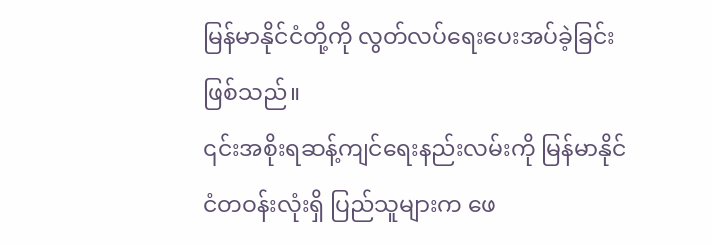မြန်မာနိုင်ငံတို့ကို လွတ်လပ်ရေးပေးအပ်ခဲ့ခြင်း ဖြစ်သည်။
၎င်းအစိုးရဆန့်ကျင်ရေးနည်းလမ်းကို မြန်မာနိုင်ငံတဝန်းလုံးရှိ ပြည်သူများက ဖေ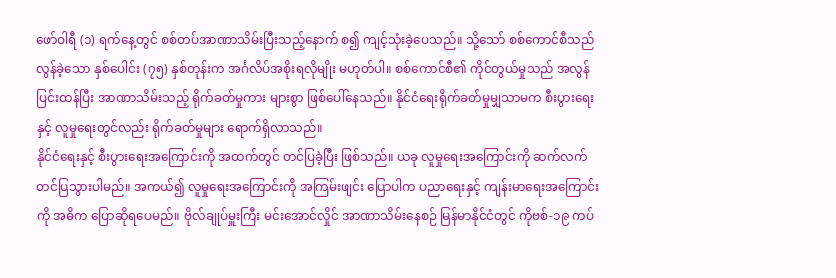ဖော်ဝါရီ (၁) ရက်နေ့တွင် စစ်တပ်အာဏာသိမ်းပြီးသည့်နောက် စ၍ ကျင့်သုံးခဲ့ပေသည်။ သို့သော် စစ်ကောင်စီသည် လွန်ခဲ့သော နှစ်ပေါင်း (၇၅) နှစ်တုန်းက အင်္ဂလိပ်အစိုးရလိုမျိုး မဟုတ်ပါ။ စစ်ကောင်စီ၏ ကိုင်တွယ်မှုသည် အလွန်ပြင်းထန်ပြီး အာဏာသိမ်းသည့် ရိုက်ခတ်မှုကား များစွာ ဖြစ်ပေါ်နေသည်။ နိုင်ငံရေးရိုက်ခတ်မှုမျှသာမက စီးပွားရေးနှင့် လူမှုရေးတွင်လည်း ရိုက်ခတ်မှုများ ရောက်ရှိလာသည်။
နိုင်ငံရေးနှင့် စီးပွားရေးအကြောင်းကို အထက်တွင် တင်ပြခဲ့ပြီး ဖြစ်သည်။ ယခု လူမှုရေးအကြောင်းကို ဆက်လက်တင်ပြသွားပါမည်။ အကယ်၍ လူမှုရေးအကြောင်းကို အကြမ်းဖျင်း ပြောပါက ပညာရေးနှင့် ကျန်းမာရေးအကြောင်းကို အဓိက ပြောဆိုရပေမည်။ ဗိုလ်ချုပ်မှူးကြီး မင်းအောင်လှိုင် အာဏာသိမ်းနေစဉ် မြန်မာနိုင်ငံတွင် ကိုဗစ်-၁၉ ကပ်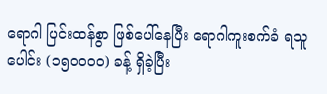ရောဂါ ပြင်းထန်စွာ ဖြစ်ပေါ်နေပြီး ရောဂါကူးစက်ခံ ရသူပေါင်း (၁၅၀၀၀၀) ခန့် ရှိခဲ့ပြီး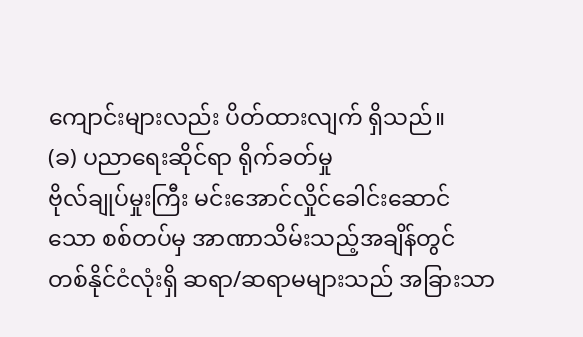ကျောင်းများလည်း ပိတ်ထားလျက် ရှိသည်။
(ခ) ပညာရေးဆိုင်ရာ ရိုက်ခတ်မှု
ဗိုလ်ချုပ်မှုးကြီး မင်းအောင်လှိုင်ခေါင်းဆောင်သော စစ်တပ်မှ အာဏာသိမ်းသည့်အချိန်တွင် တစ်နိုင်ငံလုံးရှိ ဆရာ/ဆရာမများသည် အခြားသာ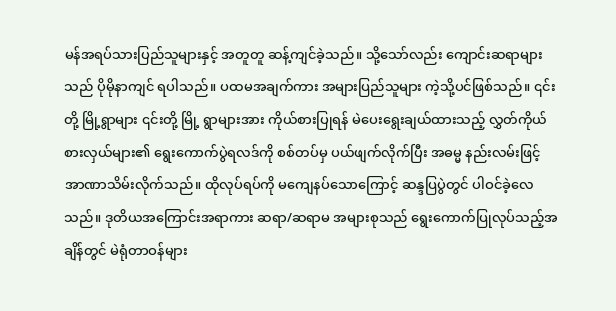မန်အရပ်သားပြည်သူများနှင့် အတူတူ ဆန့်ကျင်ခဲ့သည်။ သို့သော်လည်း ကျောင်းဆရာများသည် ပိုမိုနာကျင် ရပါသည်။ ပထမအချက်ကား အများပြည်သူများ ကဲ့သို့ပင်ဖြစ်သည်။ ၎င်းတို့ မြို့ရွာများ ၎င်းတို့ မြို့ ရွာများအား ကိုယ်စားပြုရန် မဲပေးရွေးချယ်ထားသည့် လွှတ်ကိုယ်စားလှယ်များ၏ ရွေးကောက်ပွဲရလဒ်ကို စစ်တပ်မှ ပယ်ဖျက်လိုက်ပြီး အဓမ္မ နည်းလမ်းဖြင့် အာဏာသိမ်းလိုက်သည်။ ထိုလုပ်ရပ်ကို မကျေနပ်သောကြောင့် ဆန္ဒပြပွဲတွင် ပါဝင်ခဲ့လေသည်။ ဒုတိယအကြောင်းအရာကား ဆရာ/ဆရာမ အများစုသည် ရွေးကောက်ပြုလုပ်သည့်အချိန်တွင် မဲရုံတာဝန်များ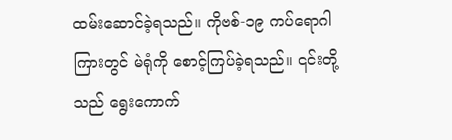ထမ်းဆောင်ခဲ့ရသည်။ ကိုဗစ်-၁၉ ကပ်ရောဂါကြားတွင် မဲရုံကို စောင့်ကြပ်ခဲ့ရသည်။ ၎င်းတို့သည် ရွေးကောက်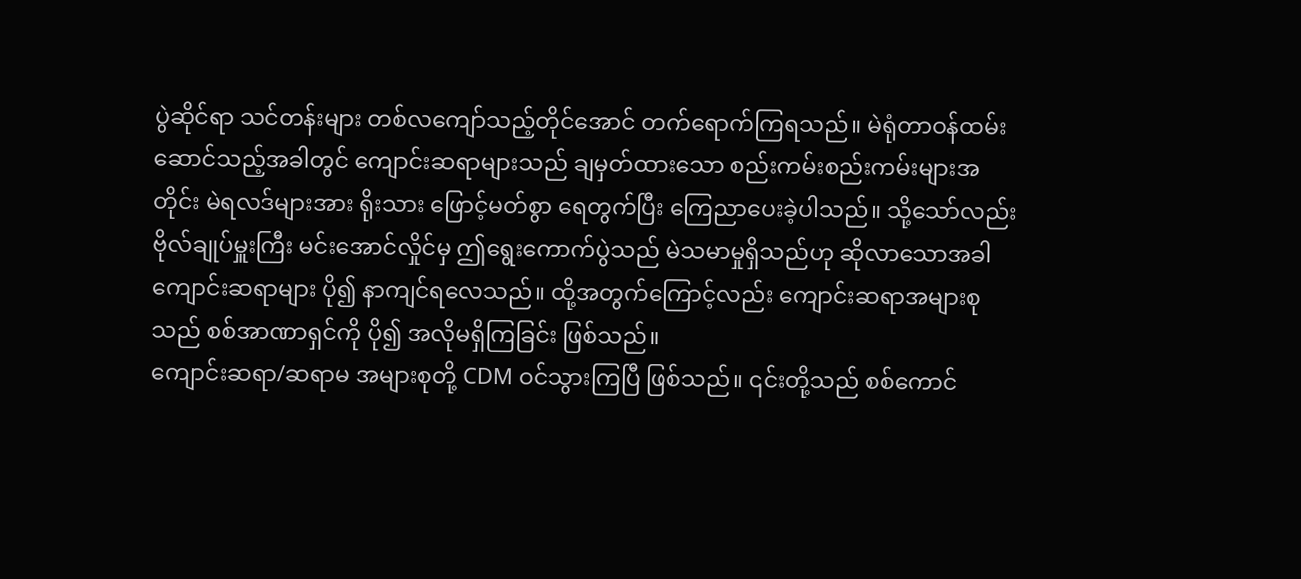ပွဲဆိုင်ရာ သင်တန်းများ တစ်လကျော်သည့်တိုင်အောင် တက်ရောက်ကြရသည်။ မဲရုံတာဝန်ထမ်းဆောင်သည့်အခါတွင် ကျောင်းဆရာများသည် ချမှတ်ထားသော စည်းကမ်းစည်းကမ်းများအတိုင်း မဲရလဒ်များအား ရိုးသား ဖြောင့်မတ်စွာ ရေတွက်ပြီး ကြေညာပေးခဲ့ပါသည်။ သို့သော်လည်း ဗိုလ်ချုပ်မှူးကြီး မင်းအောင်လှိုင်မှ ဤရွေးကောက်ပွဲသည် မဲသမာမှုရှိသည်ဟု ဆိုလာသောအခါ ကျောင်းဆရာများ ပို၍ နာကျင်ရလေသည်။ ထို့အတွက်ကြောင့်လည်း ကျောင်းဆရာအများစုသည် စစ်အာဏာရှင်ကို ပို၍ အလိုမရှိကြခြင်း ဖြစ်သည်။
ကျောင်းဆရာ/ဆရာမ အများစုတို့ CDM ဝင်သွားကြပြီ ဖြစ်သည်။ ၎င်းတို့သည် စစ်ကောင်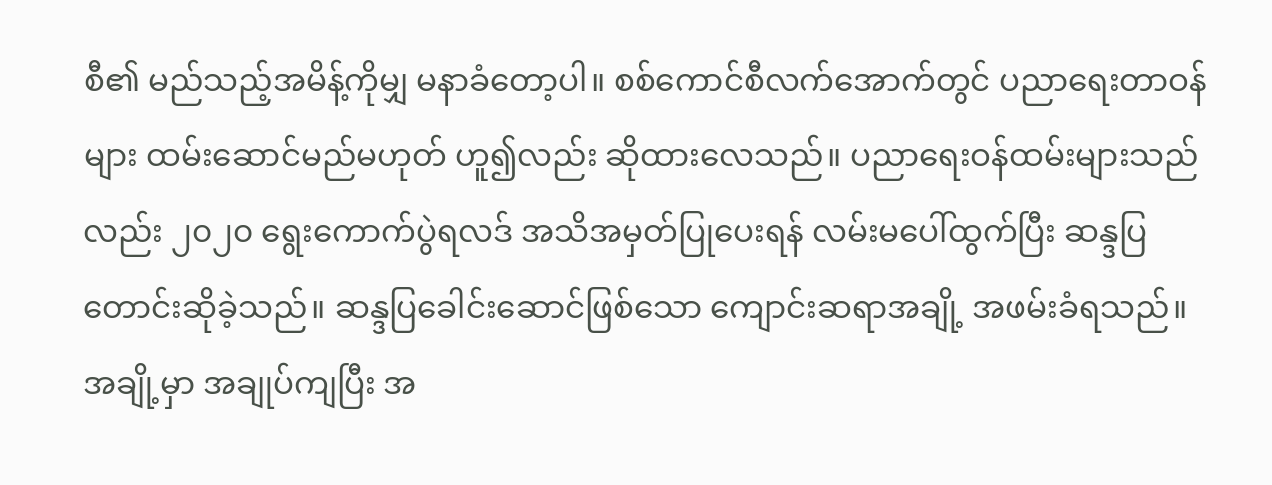စီ၏ မည်သည့်အမိန့်ကိုမျှ မနာခံတော့ပါ။ စစ်ကောင်စီလက်အောက်တွင် ပညာရေးတာဝန်များ ထမ်းဆောင်မည်မဟုတ် ဟူ၍လည်း ဆိုထားလေသည်။ ပညာရေးဝန်ထမ်းများသည်လည်း ၂၀၂၀ ရွေးကောက်ပွဲရလဒ် အသိအမှတ်ပြုပေးရန် လမ်းမပေါ်ထွက်ပြီး ဆန္ဒပြတောင်းဆိုခဲ့သည်။ ဆန္ဒပြခေါင်းဆောင်ဖြစ်သော ကျောင်းဆရာအချို့ အဖမ်းခံရသည်။ အချို့မှာ အချုပ်ကျပြီး အ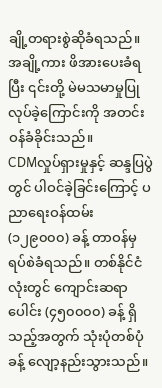ချို့တရားစွဲဆိုခံရသည်။ အချို့ကား ဖိအားပေးခံရပြီး ၎င်းတို့ မဲမသမာမှုပြုလုပ်ခဲ့ကြောင်းကို အတင်းဝန်ခံခိုင်းသည်။
CDMလှုပ်ရှားမှုနှင့် ဆန္ဒပြပွဲတွင် ပါဝင်ခဲ့ခြင်းကြောင့် ပညာရေးဝန်ထမ်း (၁၂၉၀၀၀) ခန့် တာဝန်မှ ရပ်စဲခံရသည်။ တစ်နိုင်ငံလုံးတွင် ကျောင်းဆရာပေါင်း (၄၅၀၀၀၀) ခန့် ရှိသည့်အတွက် သုံးပုံတစ်ပုံခန့် လျော့နည်းသွားသည်။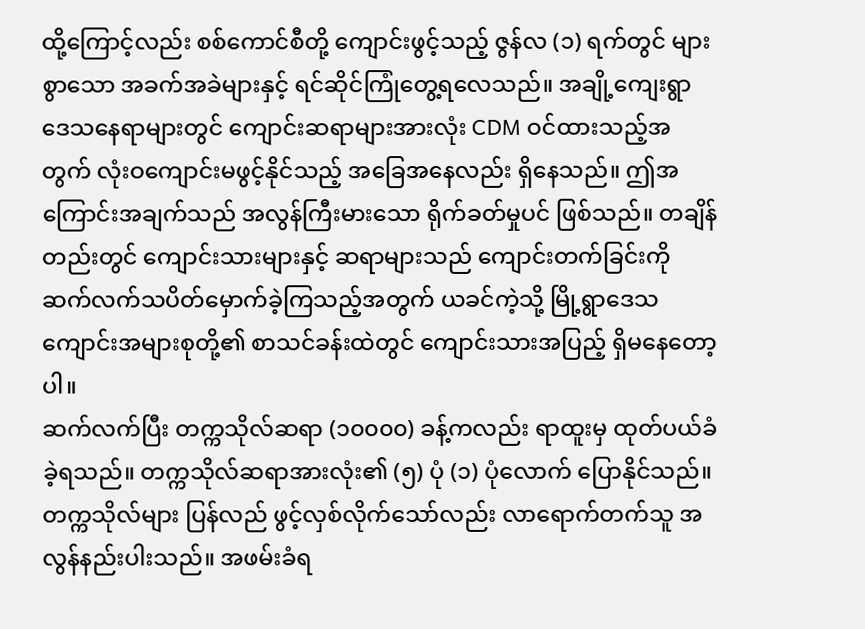ထို့ကြောင့်လည်း စစ်ကောင်စီတို့ ကျောင်းဖွင့်သည့် ဇွန်လ (၁) ရက်တွင် များစွာသော အခက်အခဲများနှင့် ရင်ဆိုင်ကြုံတွေ့ရလေသည်။ အချို့ကျေးရွာဒေသနေရာများတွင် ကျောင်းဆရာများအားလုံး CDM ဝင်ထားသည့်အတွက် လုံးဝကျောင်းမဖွင့်နိုင်သည့် အခြေအနေလည်း ရှိနေသည်။ ဤအကြောင်းအချက်သည် အလွန်ကြီးမားသော ရိုက်ခတ်မှုပင် ဖြစ်သည်။ တချိန်တည်းတွင် ကျောင်းသားများနှင့် ဆရာများသည် ကျောင်းတက်ခြင်းကို ဆက်လက်သပိတ်မှောက်ခဲ့ကြသည့်အတွက် ယခင်ကဲ့သို့ မြို့ရွာဒေသကျောင်းအများစုတို့၏ စာသင်ခန်းထဲတွင် ကျောင်းသားအပြည့် ရှိမနေတော့ပါ။
ဆက်လက်ပြီး တက္ကသိုလ်ဆရာ (၁၀၀၀၀) ခန့်ကလည်း ရာထူးမှ ထုတ်ပယ်ခံခဲ့ရသည်။ တက္ကသိုလ်ဆရာအားလုံး၏ (၅) ပုံ (၁) ပုံလောက် ပြောနိုင်သည်။ တက္ကသိုလ်များ ပြန်လည် ဖွင့်လှစ်လိုက်သော်လည်း လာရောက်တက်သူ အလွန်နည်းပါးသည်။ အဖမ်းခံရ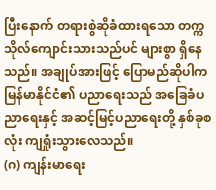ပြီးနောက် တရားစွဲဆိုခံထားရသော တက္ကသိုလ်ကျောင်းသားသည်ပင် များစွာ ရှိနေသည်။ အချုပ်အားဖြင့် ပြောမည်ဆိုပါက မြန်မာနိုင်ငံ၏ ပညာရေးသည် အခြေခံပညာရေးနှင့် အဆင့်မြင့်ပညာရေးတို့ နှစ်ခုစလုံး ကျရှုံးသွားလေသည်။
(ဂ) ကျန်းမာရေး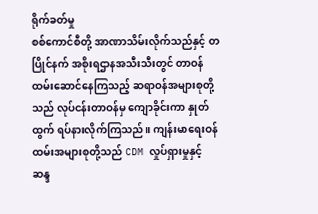ရိုက်ခတ်မှု
စစ်ကောင်စီတို့ အာဏာသိမ်းလိုက်သည်နှင့် တပြိုင်နက် အစိုးရဌာနအသီးသီးတွင် တာဝန်ထမ်းဆောင်နေကြသည့် ဆရာဝန်အများစုတို့သည် လုပ်ငန်းတာဝန်မှ ကျောခိုင်းကာ နှုတ်ထွက် ရပ်နားလိုက်ကြသည်။ ကျန်းမာရေးဝန်ထမ်းအများစုတို့သည် CDM လှုပ်ရှားမှုနှင့် ဆန္ဒ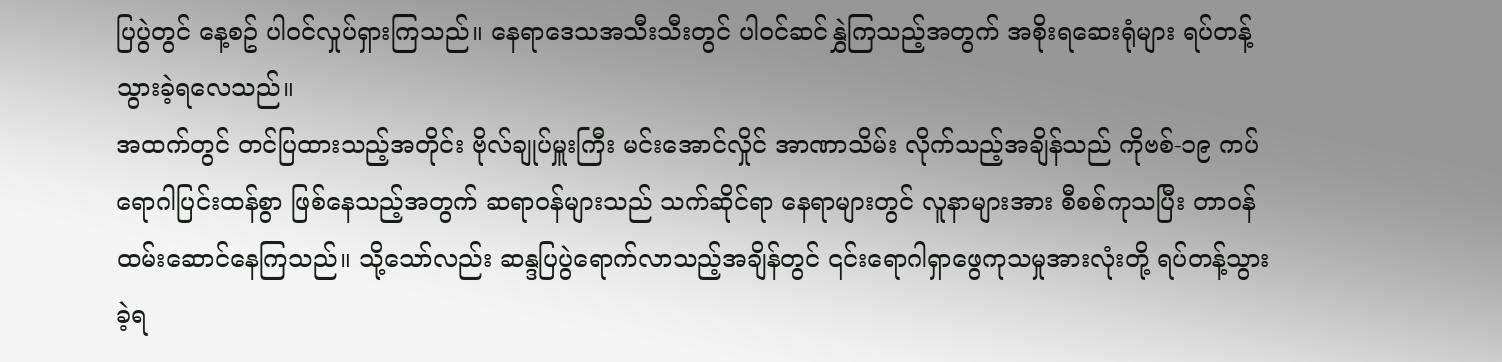ပြပွဲတွင် နေ့စဥ် ပါဝင်လှုပ်ရှားကြသည်။ နေရာဒေသအသီးသီးတွင် ပါဝင်ဆင်နွှဲကြသည့်အတွက် အစိုးရဆေးရုံများ ရပ်တန့်သွားခဲ့ရလေသည်။
အထက်တွင် တင်ပြထားသည့်အတိုင်း ဗိုလ်ချုပ်မှူးကြီး မင်းအောင်လှိုင် အာဏာသိမ်း လိုက်သည့်အချိန်သည် ကိုဗစ်-၁၉ ကပ်ရောဂါပြင်းထန်စွာ ဖြစ်နေသည့်အတွက် ဆရာဝန်များသည် သက်ဆိုင်ရာ နေရာများတွင် လူနာများအား စီစစ်ကုသပြီး တာဝန်ထမ်းဆောင်နေကြသည်။ သို့သော်လည်း ဆန္ဒပြပွဲရောက်လာသည့်အချိန်တွင် ၎င်းရောဂါရှာဖွေကုသမှုအားလုံးတို့ ရပ်တန့်သွား ခဲ့ရ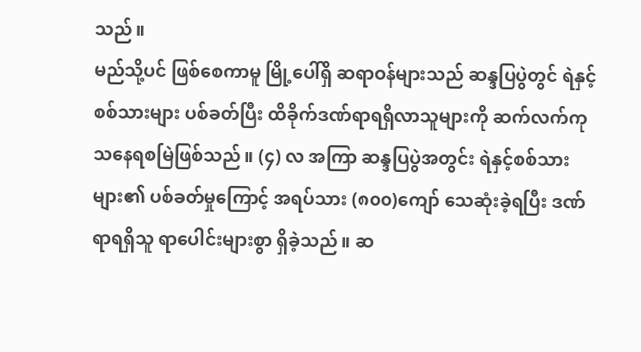သည်။
မည်သို့ပင် ဖြစ်စေကာမူ မြို့ပေါ်ရှိ ဆရာဝန်များသည် ဆန္ဒပြပွဲတွင် ရဲနှင့်စစ်သားများ ပစ်ခတ်ပြီး ထိခိုက်ဒဏ်ရာရရှိလာသူများကို ဆက်လက်ကုသနေရစမြဲဖြစ်သည်။ (၄) လ အကြာ ဆန္ဒပြပွဲအတွင်း ရဲနှင့်စစ်သားများ၏ ပစ်ခတ်မှုကြောင့် အရပ်သား (၈၀၀)ကျော် သေဆုံးခဲ့ရပြီး ဒဏ်ရာရရှိသူ ရာပေါင်းများစွာ ရှိခဲ့သည်။ ဆ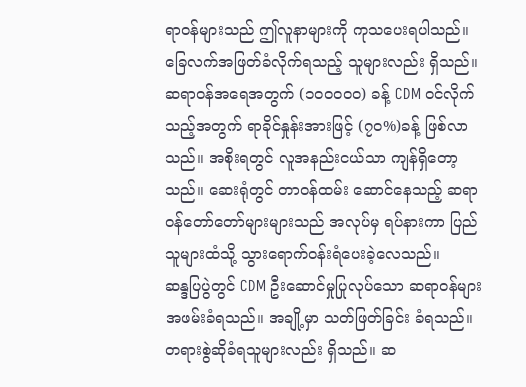ရာဝန်များသည် ဤလူနာများကို ကုသပေးရပါသည်။ ခြေလက်အဖြတ်ခံလိုက်ရသည့် သူများလည်း ရှိသည်။
ဆရာဝန်အရေအတွက် (၁၀၀၀၀၀) ခန့် CDM ဝၚ်လိုက်သည့်အတွက် ရာခိုင်နှုန်းအားဖြင့် (၇၀%)ခန့် ဖြစ်လာသည်။ အစိုးရတွင် လူအနည်းငယ်သာ ကျန်ရှိတော့သည်။ ဆေးရုံတွင် တာဝန်ထမ်း ဆောင်နေသည့် ဆရာဝန်တော်တော်များများသည် အလုပ်မှ ရပ်နားကာ ပြည်သူများထံသို့ သွားရောက်ဝန်းရံပေးခဲ့လေသည်။
ဆန္ဒပြပွဲတွင် CDM ဦးဆောင်မှုပြုလုပ်သော ဆရာဝန်များ အဖမ်းခံရသည်။ အချို့မှာ သတ်ဖြတ်ခြင်း ခံရသည်။ တရားစွဲဆိုခံရသူများလည်း ရှိသည်။ ဆ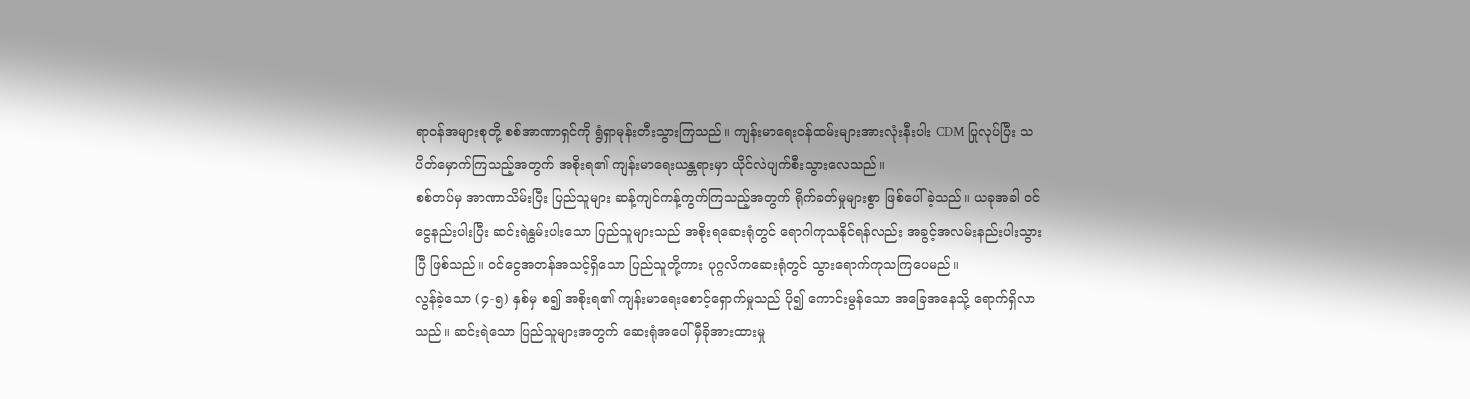ရာဝန်အများစုတို့ စစ်အာဏာရှင်ကို ရွံရှာမုန်းတီးသွားကြသည်။ ကျန်းမာရေးဝန်ထမ်းများအားလုံးနီးပါး CDM ပြုလုပ်ပြီး သပိတ်မှောက်ကြသည့်အတွက် အစိုးရ၏ ကျန်းမာရေးယန္တရားမှာ ယိုင်လဲပျက်စီးသွားလေသည်။
စစ်တပ်မှ အာဏာသိမ်းပြီး ပြည်သူများ ဆန့်ကျင်ကန့်ကွက်ကြသည့်အတွက် ရိုက်ခတ်မှုများစွာ ဖြစ်ပေါ်ခဲ့သည်။ ယခုအခါ ဝင်ငွေနည်းပါးပြီး ဆင်းရဲနွမ်းပါးသော ပြည်သူများသည် အစိုးရဆေးရုံတွင် ရောဂါကုသနိုင်ရန်လည်း အခွင့်အလမ်းနည်းပါးသွားပြီ ဖြစ်သည်။ ဝင်ငွေအတန်အသင့်ရှိသော ပြည်သူတို့ကား ပုဂ္ဂလိကဆေးရုံတွင် သွားရောက်ကုသကြပေမည်။
လွန်ခဲ့သော (၄-၅) နှစ်မှ စ၍ အစိုးရ၏ ကျန်းမာရေးစောင့်ရှောက်မှုသည် ပို၍ ကောင်းမွန်သော အခြေအနေသို့ ရောက်ရှိလာသည်။ ဆင်းရဲသော ပြည်သူများအတွက် ဆေးရုံအပေါ် မှီခိုအားထားမှု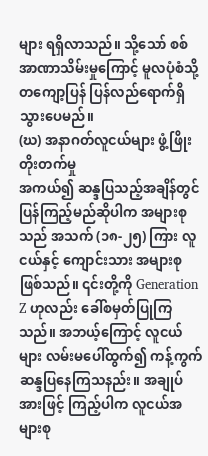များ ရရှိလာသည်။ သို့သော် စစ်အာဏာသိမ်းမှုကြောင့် မူလပုံစံသို့ တကျော့ပြန် ပြန်လည်ရောက်ရှိသွားပေမည်။
(ဃ) အနာဂတ်လူငယ်များ ဖွံ့ဖြိုးတိုးတက်မှု
အကယ်၍ ဆန္ဒပြသည့်အချိန်တွင် ပြန်ကြည့်မည်ဆိုပါက အများစုသည် အသက် (၁၈-၂၅) ကြား လူငယ်နှင့် ကျောင်းသား အများစု ဖြစ်သည်။ ၎င်းတို့ကို Generation Z ဟုလည်း ခေါ်စမှတ်ပြုကြသည်။ အဘယ့်ကြောင့် လူငယ်များ လမ်းမပေါ်ထွက်၍ ကန့်ကွက်ဆန္ဒပြနေကြသနည်း။ အချုပ်အားဖြင့် ကြည့်ပါက လူငယ်အများစု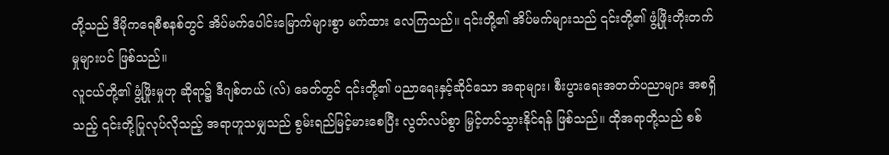တို့သည် ဒီမိုကရေစီစနစ်တွင် အိပ်မက်ပေါင်းမြောက်များစွာ မက်ထား လေကြသည်။ ၎င်းတို့၏ အိပ်မက်များသည် ၎င်းတို့၏ ဖွံ့ဖြိုးတိုးတက်မှုများပင် ဖြစ်သည်။
လူငယ်တို့၏ ဖွံ့ဖြိုးမှုဟု ဆိုရာ၌ ဒီဂျစ်တယ် (လ်) ခေတ်တွင် ၎င်းတို့၏ ပညာရေးနှင့်ဆိုင်သော အရာများ၊ စီးပွားရေးအတတ်ပညာများ အစရှိသည့် ၎င်းတို့ပြုလုပ်လိုသည့် အရာဟူသမျှသည် စွမ်းရည်မြင့်မားစေပြီး လွတ်လပ်စွာ မြှင့်တင်သွားနိုင်ရန် ဖြစ်သည်။ ထိုအရာတို့သည် စစ်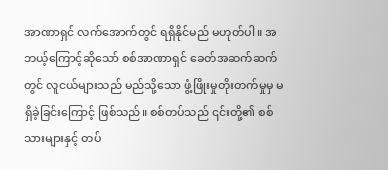အာဏာရှင် လက်အောက်တွင် ရရှိနိုင်မည် မဟုတ်ပါ။ အဘယ့်ကြောင့်ဆိုသော် စစ်အာဏာရှင် ခေတ်အဆက်ဆက်တွင် လူငယ်များသည် မည်သို့သော ဖွံ့ဖြိုးမှုတိုးတက်မှုမှ မရှိခဲ့ခြင်းကြောင့် ဖြစ်သည်။ စစ်တပ်သည် ၎င်းတို့၏ စစ်သားများနှင့် တပ်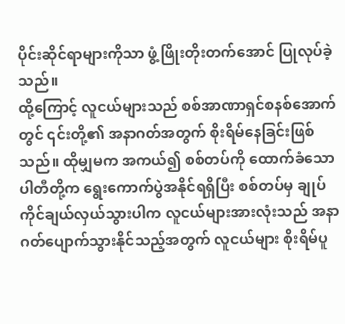ပိုင်းဆိုင်ရာများကိုသာ ဖွံ့ဖြိုးတိုးတက်အောင် ပြုလုပ်ခဲ့သည်။
ထို့ကြောင့် လူငယ်များသည် စစ်အာဏာရှင်စနစ်အောက်တွင် ၎င်းတို့၏ အနာဂတ်အတွက် စိုးရိမ်နေခြင်းဖြစ်သည်။ ထိုမျှမက အကယ်၍ စစ်တပ်ကို ထောက်ခံသော ပါတီတို့က ရွေးကောက်ပွဲအနိုင်ရရှိပြီး စစ်တပ်မှ ချုပ်ကိုင်ချယ်လှယ်သွားပါက လူငယ်များအားလုံးသည် အနာဂတ်ပျောက်သွားနိုင်သည့်အတွက် လူငယ်များ စိုးရိမ်ပူ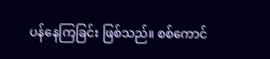ပန်နေကြခြင်း ဖြစ်သည်။ စစ်ကောင်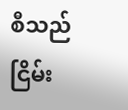စီသည် ငြိမ်း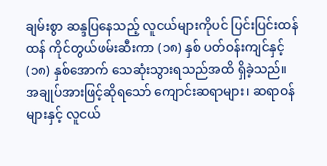ချမ်းစွာ ဆန္ဒပြနေသည့် လူငယ်များကိုပင် ပြင်းပြင်းထန်ထန် ကိုင်တွယ်ဖမ်းဆီးကာ (၁၈) နှစ် ပတ်ဝန်းကျင်နှင့် (၁၈) နှစ်အောက် သေဆုံးသွားရသည်အထိ ရှိခဲ့သည်။
အချုပ်အားဖြင့်ဆိုရသော် ကျောင်းဆရာများ၊ ဆရာဝန်များနှင့် လူငယ်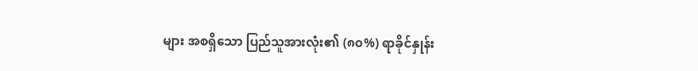များ အစရှိသော ပြည်သူအားလုံး၏ (၈၀%) ရာခိုင်နှုန်း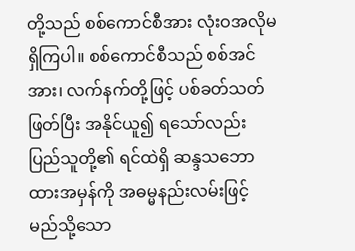တို့သည် စစ်ကောင်စီအား လုံးဝအလိုမရှိကြပါ။ စစ်ကောင်စီသည် စစ်အင်အား၊ လက်နက်တို့ဖြင့် ပစ်ခတ်သတ်ဖြတ်ပြီး အနိုင်ယူ၍ ရသော်လည်း ပြည်သူတို့၏ ရင်ထဲရှိ ဆန္ဒသဘောထားအမှန်ကို အဓမ္မနည်းလမ်းဖြင့် မည်သို့သော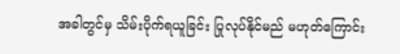အခါတွင်မှ သိမ်းပိုက်ရယူခြင်း ပြုလုပ်နိုင်မည် မဟုတ်ကြောင်း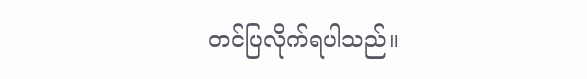တင်ပြလိုက်ရပါသည်။